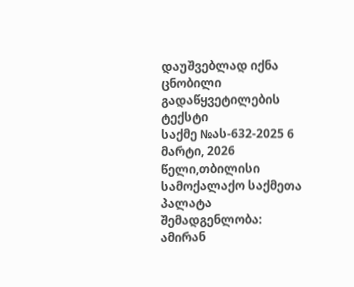დაუშვებლად იქნა ცნობილი
გადაწყვეტილების ტექსტი
საქმე №ას-632-2025 6 მარტი, 2026 წელი,თბილისი
სამოქალაქო საქმეთა პალატა
შემადგენლობა:
ამირან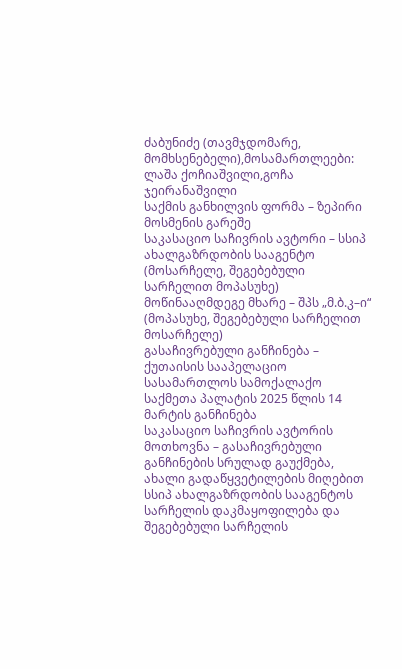ძაბუნიძე (თავმჯდომარე, მომხსენებელი),მოსამართლეები: ლაშა ქოჩიაშვილი,გოჩა ჯეირანაშვილი
საქმის განხილვის ფორმა – ზეპირი მოსმენის გარეშე
საკასაციო საჩივრის ავტორი – სსიპ ახალგაზრდობის სააგენტო (მოსარჩელე, შეგებებული სარჩელით მოპასუხე)
მოწინააღმდეგე მხარე – შპს „მ.ბ.კ–ი“ (მოპასუხე, შეგებებული სარჩელით მოსარჩელე)
გასაჩივრებული განჩინება – ქუთაისის სააპელაციო სასამართლოს სამოქალაქო საქმეთა პალატის 2025 წლის 14 მარტის განჩინება
საკასაციო საჩივრის ავტორის მოთხოვნა – გასაჩივრებული განჩინების სრულად გაუქმება, ახალი გადაწყვეტილების მიღებით სსიპ ახალგაზრდობის სააგენტოს სარჩელის დაკმაყოფილება და შეგებებული სარჩელის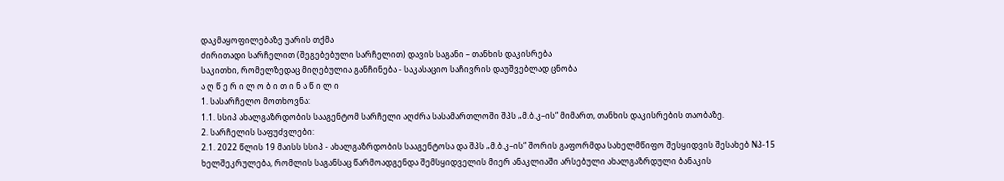დაკმაყოფილებაზე უარის თქმა
ძირითადი სარჩელით (შეგებებული სარჩელით) დავის საგანი – თანხის დაკისრება
საკითხი, რომელზედაც მიღებულია განჩინება - საკასაციო საჩივრის დაუშვებლად ცნობა
ა ღ წ ე რ ი ლ ო ბ ი თ ი ნ ა წ ი ლ ი
1. სასარჩელო მოთხოვნა:
1.1. სსიპ ახალგაზრდობის სააგენტომ სარჩელი აღძრა სასამართლოში შპს „მ.ბ.კ–ის“ მიმართ, თანხის დაკისრების თაობაზე.
2. სარჩელის საფუძვლები:
2.1. 2022 წლის 19 მაისს სსიპ - ახალგაზრდობის სააგენტოსა და შპს „მ.ბ.კ–ის“ შორის გაფორმდა სახელმწიფო შესყიდვის შესახებ Nპ-15 ხელშეკრულება, რომლის საგანსაც წარმოადგენდა შემსყიდველის მიერ ანაკლიაში არსებული ახალგაზრდული ბანაკის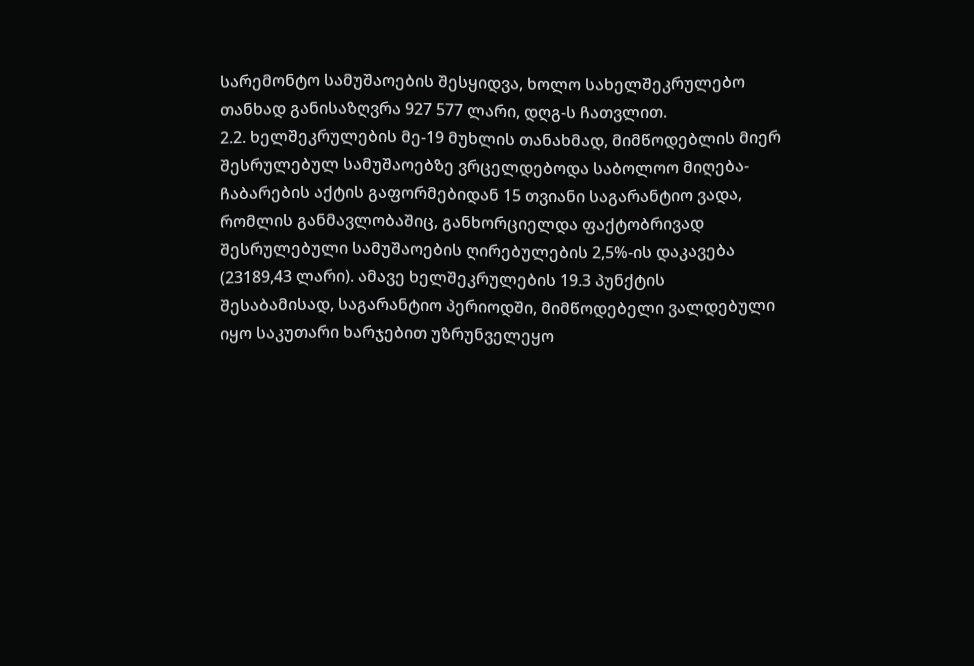სარემონტო სამუშაოების შესყიდვა, ხოლო სახელშეკრულებო თანხად განისაზღვრა 927 577 ლარი, დღგ-ს ჩათვლით.
2.2. ხელშეკრულების მე-19 მუხლის თანახმად, მიმწოდებლის მიერ შესრულებულ სამუშაოებზე ვრცელდებოდა საბოლოო მიღება-ჩაბარების აქტის გაფორმებიდან 15 თვიანი საგარანტიო ვადა, რომლის განმავლობაშიც, განხორციელდა ფაქტობრივად შესრულებული სამუშაოების ღირებულების 2,5%-ის დაკავება (23189,43 ლარი). ამავე ხელშეკრულების 19.3 პუნქტის შესაბამისად, საგარანტიო პერიოდში, მიმწოდებელი ვალდებული იყო საკუთარი ხარჯებით უზრუნველეყო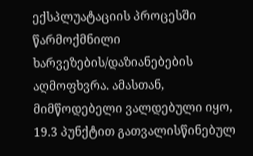ექსპლუატაციის პროცესში წარმოქმნილი ხარვეზების/დაზიანებების აღმოფხვრა. ამასთან, მიმწოდებელი ვალდებული იყო, 19.3 პუნქტით გათვალისწინებულ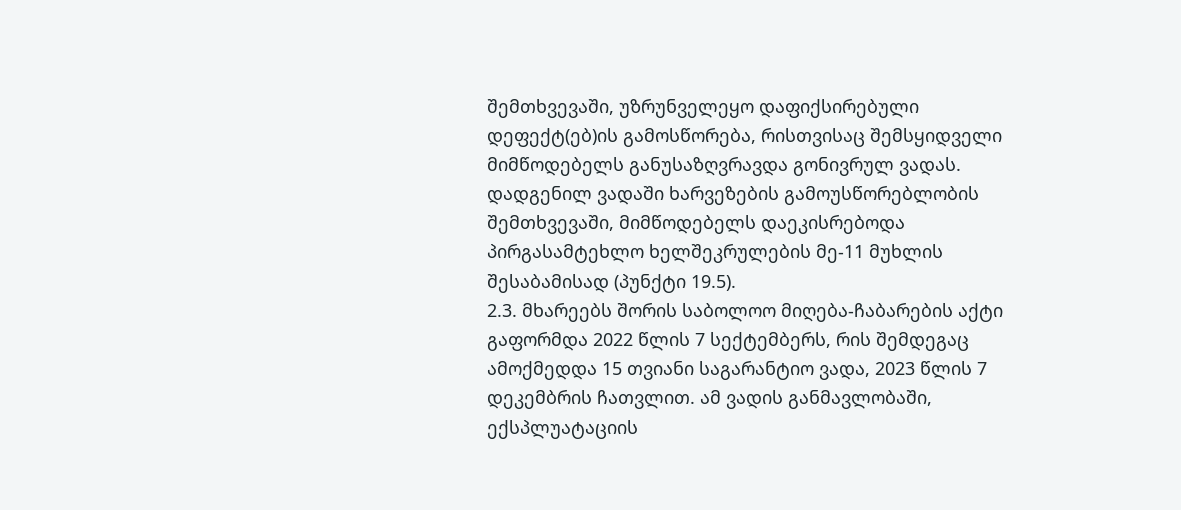შემთხვევაში, უზრუნველეყო დაფიქსირებული დეფექტ(ებ)ის გამოსწორება, რისთვისაც შემსყიდველი მიმწოდებელს განუსაზღვრავდა გონივრულ ვადას. დადგენილ ვადაში ხარვეზების გამოუსწორებლობის შემთხვევაში, მიმწოდებელს დაეკისრებოდა პირგასამტეხლო ხელშეკრულების მე-11 მუხლის შესაბამისად (პუნქტი 19.5).
2.3. მხარეებს შორის საბოლოო მიღება-ჩაბარების აქტი გაფორმდა 2022 წლის 7 სექტემბერს, რის შემდეგაც ამოქმედდა 15 თვიანი საგარანტიო ვადა, 2023 წლის 7 დეკემბრის ჩათვლით. ამ ვადის განმავლობაში, ექსპლუატაციის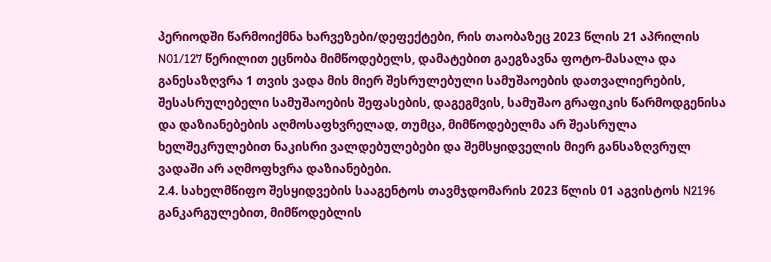პერიოდში წარმოიქმნა ხარვეზები/დეფექტები, რის თაობაზეც 2023 წლის 21 აპრილის N01/127 წერილით ეცნობა მიმწოდებელს, დამატებით გაეგზავნა ფოტო-მასალა და განესაზღვრა 1 თვის ვადა მის მიერ შესრულებული სამუშაოების დათვალიერების, შესასრულებელი სამუშაოების შეფასების, დაგეგმვის, სამუშაო გრაფიკის წარმოდგენისა და დაზიანებების აღმოსაფხვრელად, თუმცა, მიმწოდებელმა არ შეასრულა ხელშეკრულებით ნაკისრი ვალდებულებები და შემსყიდველის მიერ განსაზღვრულ ვადაში არ აღმოფხვრა დაზიანებები.
2.4. სახელმწიფო შესყიდვების სააგენტოს თავმჯდომარის 2023 წლის 01 აგვისტოს N2196 განკარგულებით, მიმწოდებლის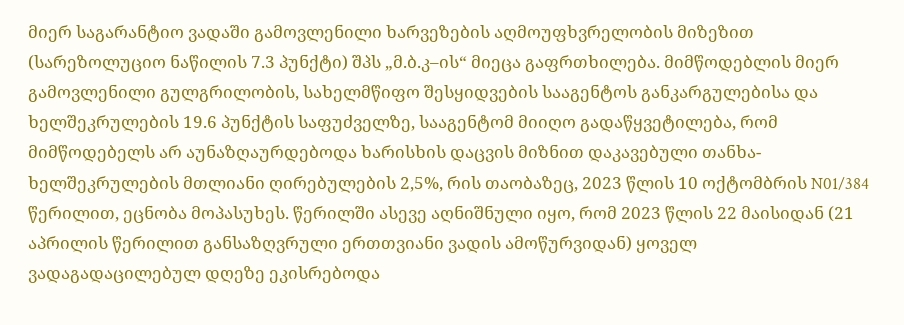მიერ საგარანტიო ვადაში გამოვლენილი ხარვეზების აღმოუფხვრელობის მიზეზით (სარეზოლუციო ნაწილის 7.3 პუნქტი) შპს „მ.ბ.კ–ის“ მიეცა გაფრთხილება. მიმწოდებლის მიერ გამოვლენილი გულგრილობის, სახელმწიფო შესყიდვების სააგენტოს განკარგულებისა და ხელშეკრულების 19.6 პუნქტის საფუძველზე, სააგენტომ მიიღო გადაწყვეტილება, რომ მიმწოდებელს არ აუნაზღაურდებოდა ხარისხის დაცვის მიზნით დაკავებული თანხა- ხელშეკრულების მთლიანი ღირებულების 2,5%, რის თაობაზეც, 2023 წლის 10 ოქტომბრის N01/384 წერილით, ეცნობა მოპასუხეს. წერილში ასევე აღნიშნული იყო, რომ 2023 წლის 22 მაისიდან (21 აპრილის წერილით განსაზღვრული ერთთვიანი ვადის ამოწურვიდან) ყოველ ვადაგადაცილებულ დღეზე ეკისრებოდა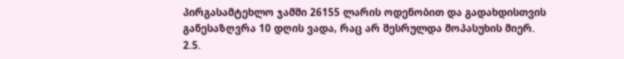პირგასამტეხლო ჯამში 26155 ლარის ოდენობით და გადახდისთვის განესაზღვრა 10 დღის ვადა, რაც არ შესრულდა მოპასუხის მიერ.
2.5.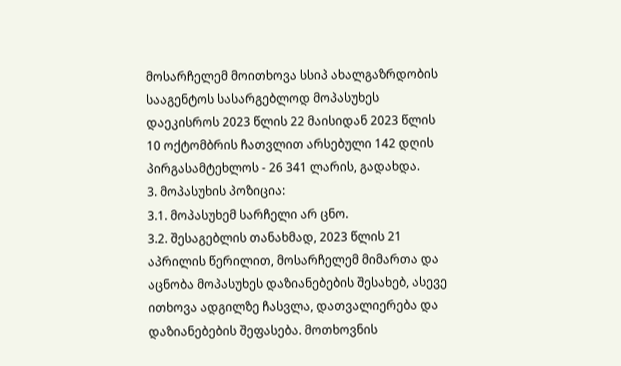მოსარჩელემ მოითხოვა სსიპ ახალგაზრდობის სააგენტოს სასარგებლოდ მოპასუხეს დაეკისროს 2023 წლის 22 მაისიდან 2023 წლის 10 ოქტომბრის ჩათვლით არსებული 142 დღის პირგასამტეხლოს - 26 341 ლარის, გადახდა.
3. მოპასუხის პოზიცია:
3.1. მოპასუხემ სარჩელი არ ცნო.
3.2. შესაგებლის თანახმად, 2023 წლის 21 აპრილის წერილით, მოსარჩელემ მიმართა და აცნობა მოპასუხეს დაზიანებების შესახებ, ასევე ითხოვა ადგილზე ჩასვლა, დათვალიერება და დაზიანებების შეფასება. მოთხოვნის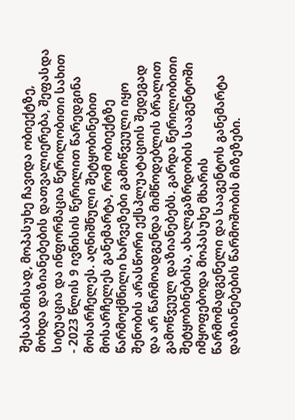შესაბამისად, მოპასუხე ჩავიდა ობიექტზე, მოხდა დაზიანებების დათვალიერება, შეფასდა სიტუაცია და ინფორმაცია წერილობითი სახით - 2023 წლის 9 ივნისის წერილით წარედგინა მოსარჩელეს. აღნიშნული შეტყობინებით მოსარჩელეს განემარტა, რომ ობიექტზე წარმოქმნილი ხარვეზები გამოწვეული იყო შენობის არასწორი ექსპლუატაციის შედეგად და არ წარმოადგენდა მიმწოდებლის ბრალით გამოწვეულ დაზიანებებს. გარდა წერილობითი შეტყობინებისა, ახალგაზრდობის სააგენტოში იმყოფებოდა მოპასუხე მხარის წარმომადგენელი და სააგენტოს განემარტა დაზიანებების წარმოშობის მიზეზები.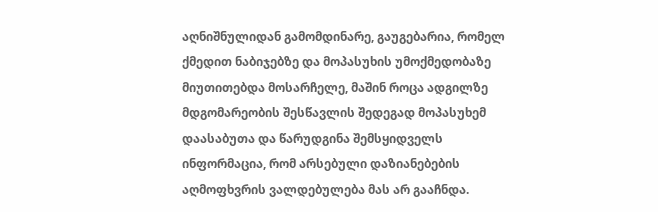აღნიშნულიდან გამომდინარე, გაუგებარია, რომელ ქმედით ნაბიჯებზე და მოპასუხის უმოქმედობაზე მიუთითებდა მოსარჩელე, მაშინ როცა ადგილზე მდგომარეობის შესწავლის შედეგად მოპასუხემ დაასაბუთა და წარუდგინა შემსყიდველს ინფორმაცია, რომ არსებული დაზიანებების აღმოფხვრის ვალდებულება მას არ გააჩნდა.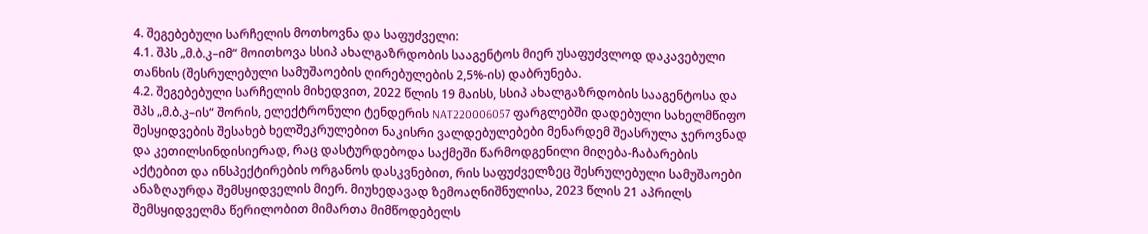4. შეგებებული სარჩელის მოთხოვნა და საფუძველი:
4.1. შპს „მ.ბ.კ–იმ“ მოითხოვა სსიპ ახალგაზრდობის სააგენტოს მიერ უსაფუძვლოდ დაკავებული თანხის (შესრულებული სამუშაოების ღირებულების 2,5%-ის) დაბრუნება.
4.2. შეგებებული სარჩელის მიხედვით, 2022 წლის 19 მაისს, სსიპ ახალგაზრდობის სააგენტოსა და შპს „მ.ბ.კ–ის“ შორის, ელექტრონული ტენდერის NAT220006057 ფარგლებში დადებული სახელმწიფო შესყიდვების შესახებ ხელშეკრულებით ნაკისრი ვალდებულებები მენარდემ შეასრულა ჯეროვნად და კეთილსინდისიერად, რაც დასტურდებოდა საქმეში წარმოდგენილი მიღება-ჩაბარების აქტებით და ინსპექტირების ორგანოს დასკვნებით, რის საფუძველზეც შესრულებული სამუშაოები ანაზღაურდა შემსყიდველის მიერ. მიუხედავად ზემოაღნიშნულისა, 2023 წლის 21 აპრილს შემსყიდველმა წერილობით მიმართა მიმწოდებელს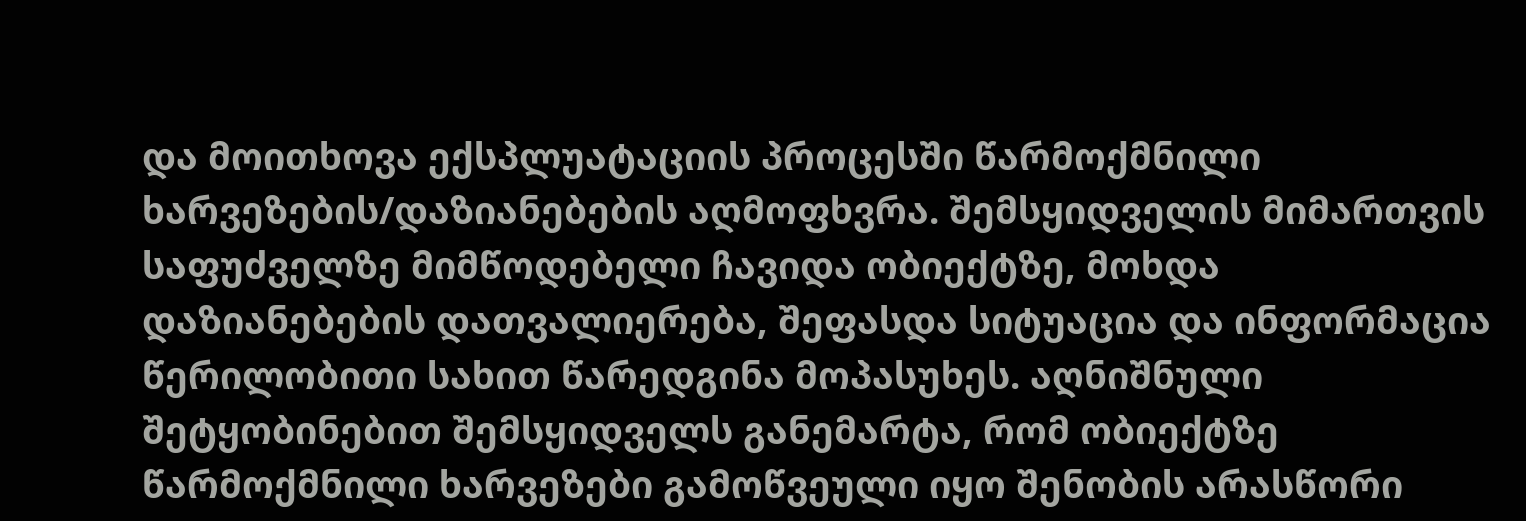და მოითხოვა ექსპლუატაციის პროცესში წარმოქმნილი ხარვეზების/დაზიანებების აღმოფხვრა. შემსყიდველის მიმართვის საფუძველზე მიმწოდებელი ჩავიდა ობიექტზე, მოხდა დაზიანებების დათვალიერება, შეფასდა სიტუაცია და ინფორმაცია წერილობითი სახით წარედგინა მოპასუხეს. აღნიშნული შეტყობინებით შემსყიდველს განემარტა, რომ ობიექტზე წარმოქმნილი ხარვეზები გამოწვეული იყო შენობის არასწორი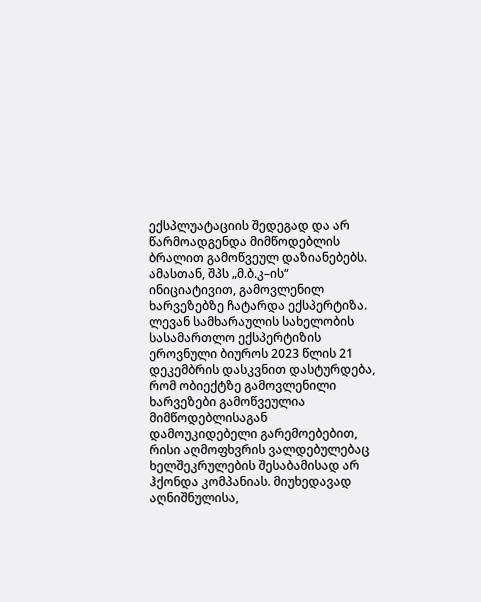ექსპლუატაციის შედეგად და არ წარმოადგენდა მიმწოდებლის ბრალით გამოწვეულ დაზიანებებს. ამასთან, შპს „მ.ბ.კ–ის“ ინიციატივით, გამოვლენილ ხარვეზებზე ჩატარდა ექსპერტიზა. ლევან სამხარაულის სახელობის სასამართლო ექსპერტიზის ეროვნული ბიუროს 2023 წლის 21 დეკემბრის დასკვნით დასტურდება, რომ ობიექტზე გამოვლენილი ხარვეზები გამოწვეულია მიმწოდებლისაგან დამოუკიდებელი გარემოებებით, რისი აღმოფხვრის ვალდებულებაც ხელშეკრულების შესაბამისად არ ჰქონდა კომპანიას. მიუხედავად აღნიშნულისა,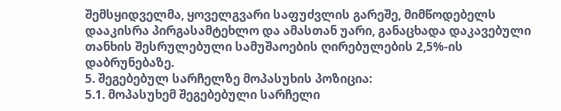შემსყიდველმა, ყოველგვარი საფუძვლის გარეშე, მიმწოდებელს დააკისრა პირგასამტეხლო და ამასთან უარი, განაცხადა დაკავებული თანხის შესრულებული სამუშაოების ღირებულების 2,5%-ის დაბრუნებაზე.
5. შეგებებულ სარჩელზე მოპასუხის პოზიცია:
5.1. მოპასუხემ შეგებებული სარჩელი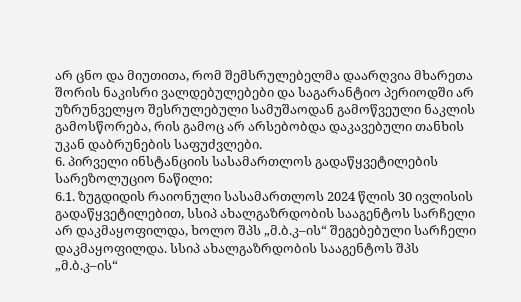არ ცნო და მიუთითა, რომ შემსრულებელმა დაარღვია მხარეთა შორის ნაკისრი ვალდებულებები და საგარანტიო პერიოდში არ უზრუნველყო შესრულებული სამუშაოდან გამოწვეული ნაკლის გამოსწორება, რის გამოც არ არსებობდა დაკავებული თანხის უკან დაბრუნების საფუძვლები.
6. პირველი ინსტანციის სასამართლოს გადაწყვეტილების სარეზოლუციო ნაწილი:
6.1. ზუგდიდის რაიონული სასამართლოს 2024 წლის 30 ივლისის გადაწყვეტილებით, სსიპ ახალგაზრდობის სააგენტოს სარჩელი არ დაკმაყოფილდა, ხოლო შპს „მ.ბ.კ–ის“ შეგებებული სარჩელი დაკმაყოფილდა. სსიპ ახალგაზრდობის სააგენტოს შპს „მ.ბ.კ–ის“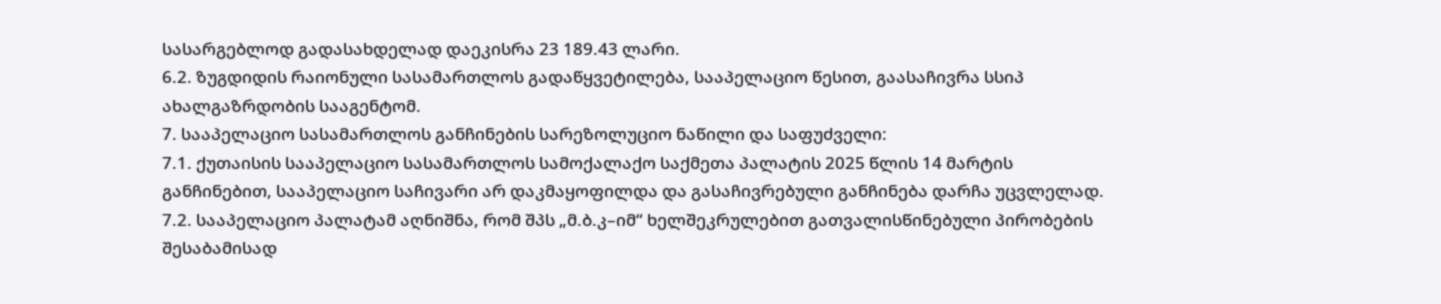სასარგებლოდ გადასახდელად დაეკისრა 23 189.43 ლარი.
6.2. ზუგდიდის რაიონული სასამართლოს გადაწყვეტილება, სააპელაციო წესით, გაასაჩივრა სსიპ ახალგაზრდობის სააგენტომ.
7. სააპელაციო სასამართლოს განჩინების სარეზოლუციო ნაწილი და საფუძველი:
7.1. ქუთაისის სააპელაციო სასამართლოს სამოქალაქო საქმეთა პალატის 2025 წლის 14 მარტის განჩინებით, სააპელაციო საჩივარი არ დაკმაყოფილდა და გასაჩივრებული განჩინება დარჩა უცვლელად.
7.2. სააპელაციო პალატამ აღნიშნა, რომ შპს „მ.ბ.კ–იმ“ ხელშეკრულებით გათვალისწინებული პირობების შესაბამისად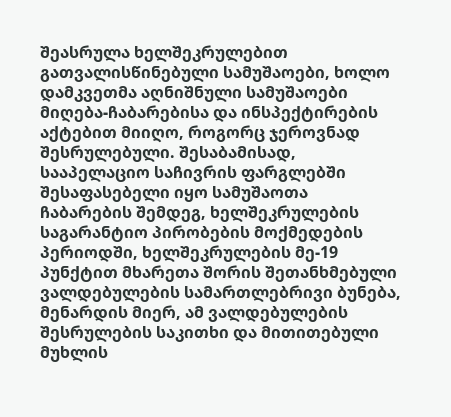შეასრულა ხელშეკრულებით გათვალისწინებული სამუშაოები, ხოლო დამკვეთმა აღნიშნული სამუშაოები მიღება-ჩაბარებისა და ინსპექტირების აქტებით მიიღო, როგორც ჯეროვნად შესრულებული. შესაბამისად, სააპელაციო საჩივრის ფარგლებში შესაფასებელი იყო სამუშაოთა ჩაბარების შემდეგ, ხელშეკრულების საგარანტიო პირობების მოქმედების პერიოდში, ხელშეკრულების მე-19 პუნქტით მხარეთა შორის შეთანხმებული ვალდებულების სამართლებრივი ბუნება, მენარდის მიერ, ამ ვალდებულების შესრულების საკითხი და მითითებული მუხლის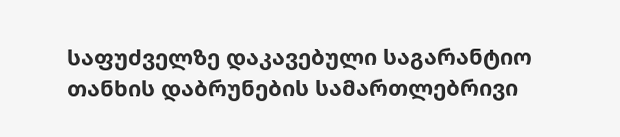საფუძველზე დაკავებული საგარანტიო თანხის დაბრუნების სამართლებრივი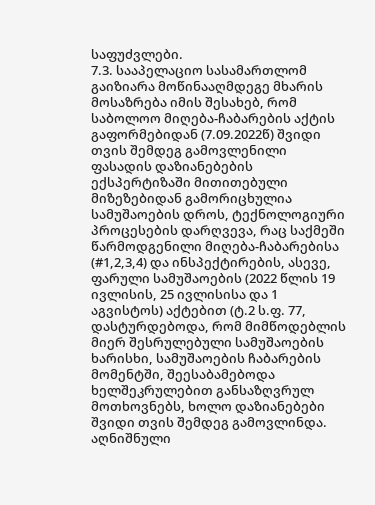საფუძვლები.
7.3. სააპელაციო სასამართლომ გაიზიარა მოწინააღმდეგე მხარის მოსაზრება იმის შესახებ, რომ საბოლოო მიღება-ჩაბარების აქტის გაფორმებიდან (7.09.2022წ) შვიდი თვის შემდეგ გამოვლენილი ფასადის დაზიანებების ექსპერტიზაში მითითებული მიზეზებიდან გამორიცხულია სამუშაოების დროს, ტექნოლოგიური პროცესების დარღვევა, რაც საქმეში წარმოდგენილი მიღება-ჩაბარებისა (#1,2,3,4) და ინსპექტირების, ასევე, ფარული სამუშაოების (2022 წლის 19 ივლისის, 25 ივლისისა და 1 აგვისტოს) აქტებით (ტ.2 ს.ფ. 77, დასტურდებოდა, რომ მიმწოდებლის მიერ შესრულებული სამუშაოების ხარისხი, სამუშაოების ჩაბარების მომენტში, შეესაბამებოდა ხელშეკრულებით განსაზღვრულ მოთხოვნებს, ხოლო დაზიანებები შვიდი თვის შემდეგ გამოვლინდა. აღნიშნული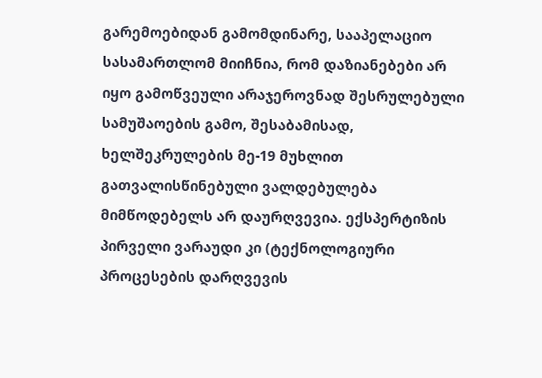გარემოებიდან გამომდინარე, სააპელაციო სასამართლომ მიიჩნია, რომ დაზიანებები არ იყო გამოწვეული არაჯეროვნად შესრულებული სამუშაოების გამო, შესაბამისად, ხელშეკრულების მე-19 მუხლით გათვალისწინებული ვალდებულება მიმწოდებელს არ დაურღვევია. ექსპერტიზის პირველი ვარაუდი კი (ტექნოლოგიური პროცესების დარღვევის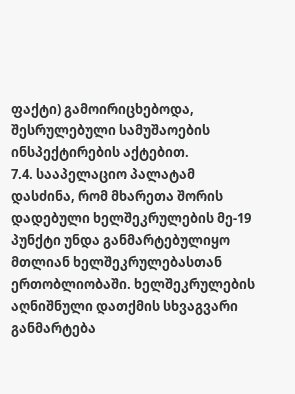ფაქტი) გამოირიცხებოდა, შესრულებული სამუშაოების ინსპექტირების აქტებით.
7.4. სააპელაციო პალატამ დასძინა, რომ მხარეთა შორის დადებული ხელშეკრულების მე-19 პუნქტი უნდა განმარტებულიყო მთლიან ხელშეკრულებასთან ერთობლიობაში. ხელშეკრულების აღნიშნული დათქმის სხვაგვარი განმარტება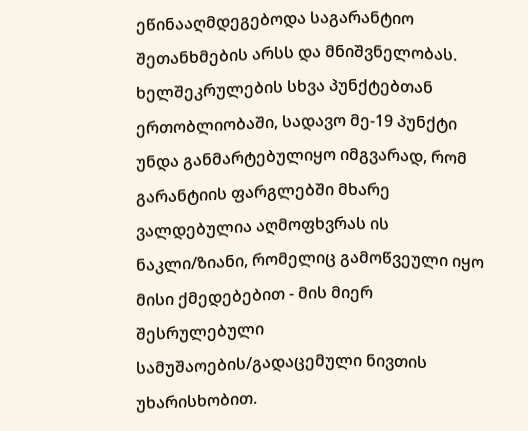ეწინააღმდეგებოდა საგარანტიო შეთანხმების არსს და მნიშვნელობას. ხელშეკრულების სხვა პუნქტებთან ერთობლიობაში, სადავო მე-19 პუნქტი უნდა განმარტებულიყო იმგვარად, რომ გარანტიის ფარგლებში მხარე ვალდებულია აღმოფხვრას ის ნაკლი/ზიანი, რომელიც გამოწვეული იყო მისი ქმედებებით - მის მიერ შესრულებული სამუშაოების/გადაცემული ნივთის უხარისხობით.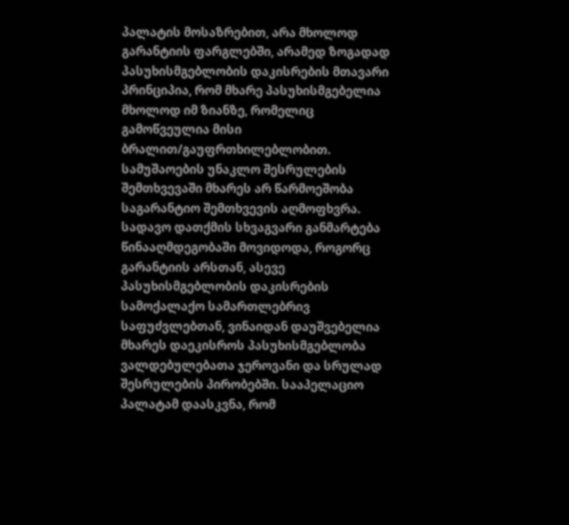პალატის მოსაზრებით, არა მხოლოდ გარანტიის ფარგლებში, არამედ ზოგადად პასუხისმგებლობის დაკისრების მთავარი პრინციპია, რომ მხარე პასუხისმგებელია მხოლოდ იმ ზიანზე, რომელიც გამოწვეულია მისი ბრალით/გაუფრთხილებლობით. სამუშაოების უნაკლო შესრულების შემთხვევაში მხარეს არ წარმოეშობა საგარანტიო შემთხვევის აღმოფხვრა. სადავო დათქმის სხვაგვარი განმარტება წინააღმდეგობაში მოვიდოდა, როგორც გარანტიის არსთან, ასევე პასუხისმგებლობის დაკისრების სამოქალაქო სამართლებრივ საფუძვლებთან, ვინაიდან დაუშვებელია მხარეს დაეკისროს პასუხისმგებლობა ვალდებულებათა ჯეროვანი და სრულად შესრულების პირობებში. სააპელაციო პალატამ დაასკვნა, რომ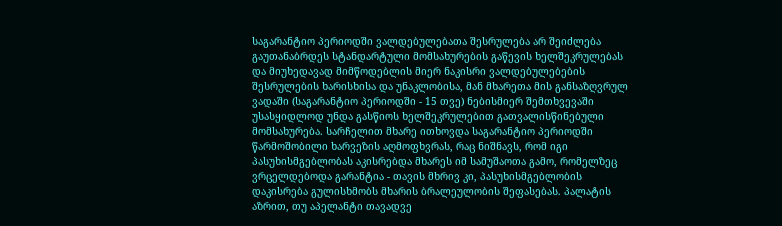საგარანტიო პერიოდში ვალდებულებათა შესრულება არ შეიძლება გაუთანაბრდეს სტანდარტული მომსახურების გაწევის ხელშეკრულებას და მიუხედავად მიმწოდებლის მიერ ნაკისრი ვალდებულებების შესრულების ხარისხისა და უნაკლობისა, მან მხარეთა მის განსაზღვრულ ვადაში (საგარანტიო პერიოდში - 15 თვე) ნებისმიერ შემთხვევაში უსასყიდლოდ უნდა გასწიოს ხელშეკრულებით გათვალისწინებული მომსახურება. სარჩელით მხარე ითხოვდა საგარანტიო პერიოდში წარმოშობილი ხარვეზის აღმოფხვრას, რაც ნიშნავს, რომ იგი პასუხისმგებლობას აკისრებდა მხარეს იმ სამუშაოთა გამო, რომელზეც ვრცელდებოდა გარანტია - თავის მხრივ კი, პასუხისმგებლობის დაკისრება გულისხმობს მხარის ბრალეულობის შეფასებას. პალატის აზრით, თუ აპელანტი თავადვე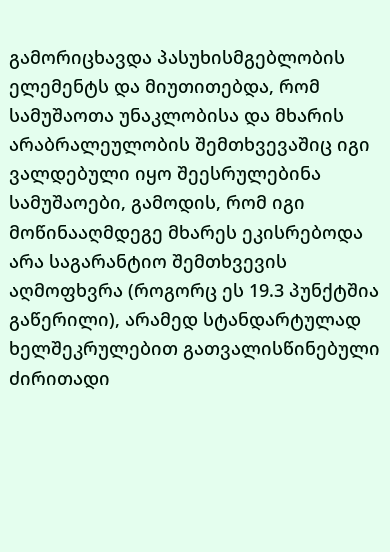გამორიცხავდა პასუხისმგებლობის ელემენტს და მიუთითებდა, რომ სამუშაოთა უნაკლობისა და მხარის არაბრალეულობის შემთხვევაშიც იგი ვალდებული იყო შეესრულებინა სამუშაოები, გამოდის, რომ იგი მოწინააღმდეგე მხარეს ეკისრებოდა არა საგარანტიო შემთხვევის აღმოფხვრა (როგორც ეს 19.3 პუნქტშია გაწერილი), არამედ სტანდარტულად ხელშეკრულებით გათვალისწინებული ძირითადი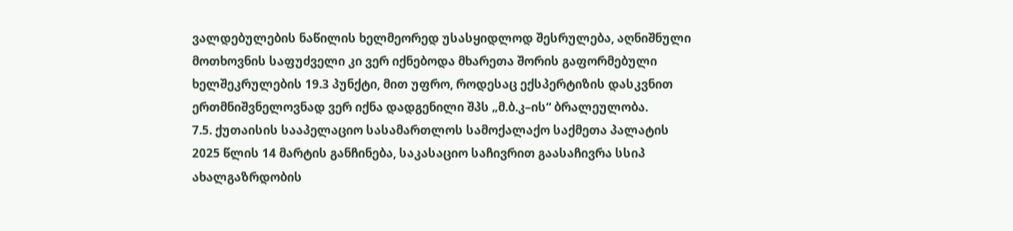ვალდებულების ნაწილის ხელმეორედ უსასყიდლოდ შესრულება, აღნიშნული მოთხოვნის საფუძველი კი ვერ იქნებოდა მხარეთა შორის გაფორმებული ხელშეკრულების 19.3 პუნქტი, მით უფრო, როდესაც ექსპერტიზის დასკვნით ერთმნიშვნელოვნად ვერ იქნა დადგენილი შპს „მ.ბ.კ–ის“ ბრალეულობა.
7.5. ქუთაისის სააპელაციო სასამართლოს სამოქალაქო საქმეთა პალატის 2025 წლის 14 მარტის განჩინება, საკასაციო საჩივრით გაასაჩივრა სსიპ ახალგაზრდობის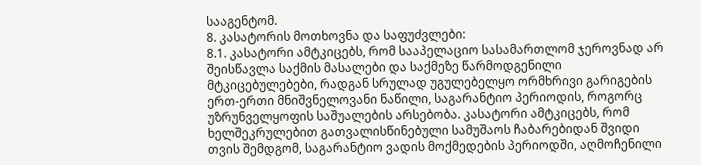სააგენტომ.
8. კასატორის მოთხოვნა და საფუძვლები:
8.1. კასატორი ამტკიცებს, რომ სააპელაციო სასამართლომ ჯეროვნად არ შეისწავლა საქმის მასალები და საქმეზე წარმოდგენილი მტკიცებულებები, რადგან სრულად უგულებელყო ორმხრივი გარიგების ერთ-ერთი მნიშვნელოვანი ნაწილი, საგარანტიო პერიოდის, როგორც უზრუნველყოფის საშუალების არსებობა. კასატორი ამტკიცებს, რომ ხელშეკრულებით გათვალისწინებული სამუშაოს ჩაბარებიდან შვიდი თვის შემდგომ, საგარანტიო ვადის მოქმედების პერიოდში, აღმოჩენილი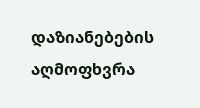დაზიანებების აღმოფხვრა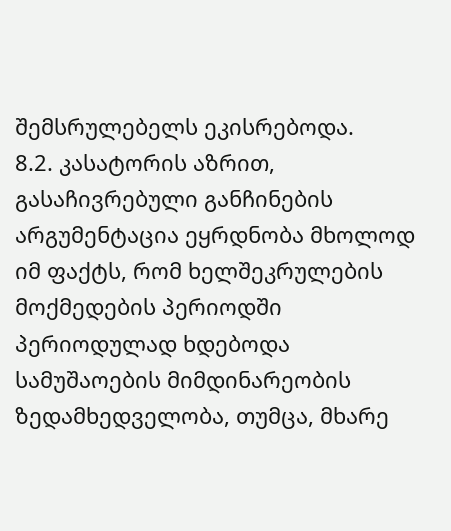შემსრულებელს ეკისრებოდა.
8.2. კასატორის აზრით, გასაჩივრებული განჩინების არგუმენტაცია ეყრდნობა მხოლოდ იმ ფაქტს, რომ ხელშეკრულების მოქმედების პერიოდში პერიოდულად ხდებოდა სამუშაოების მიმდინარეობის ზედამხედველობა, თუმცა, მხარე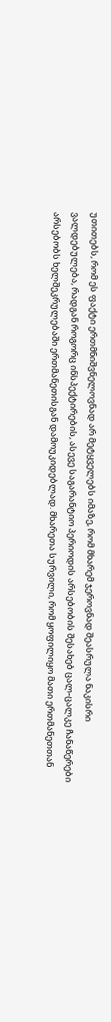უთითებს, რომ ეს ფაქტი ერთმნიშვნელოვნად არ მეტყველებს იმაზე, რომ მხარემ ჯეროვნად შეასრულა ნაკისრი ვალდებულება, რადგან როგორც ინსპექტირების, ასევე საგარანტიო პერიოდის არსებობის შესახებ ცალ-ცალკე ჩანაწერები არსებობს ხელშეკრულებაში ერთმანეთისგან დამოუკიდებლად. მხარეთა სურვილი, რომ ყოფილიყო მათი ერთმანეთთან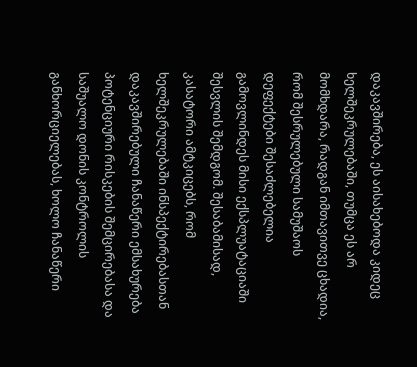დაკავშირება, ეს აისახებოდა კიდეც ხელშეკრულებაში, თუმცა ეს არ მომხდარა, რადგან იმთავითვე ცხადია, რომ შესრულებული სამუშაოს დეფექტები შესაძლებელია გამოვლინდეს მისი ექსპლუატაციაში შესვლის შემდგომ. შესაბამისად, კასატორი ამტკიცებს, რომ ხელშეკრულებაში ინსპექტირებასთან დაკავშირებული ჩანაწერი ემსახურება პოტენციური რისკების შემცირებასა და საშუალო დონის კონტროლის განხორციელებას, ხოლო ჩანაწერი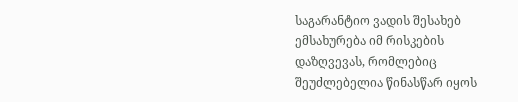საგარანტიო ვადის შესახებ ემსახურება იმ რისკების დაზღვევას, რომლებიც შეუძლებელია წინასწარ იყოს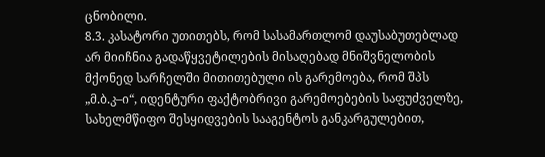ცნობილი.
8.3. კასატორი უთითებს, რომ სასამართლომ დაუსაბუთებლად არ მიიჩნია გადაწყვეტილების მისაღებად მნიშვნელობის მქონედ სარჩელში მითითებული ის გარემოება, რომ შპს „მ.ბ.კ–ი“, იდენტური ფაქტობრივი გარემოებების საფუძველზე, სახელმწიფო შესყიდვების სააგენტოს განკარგულებით,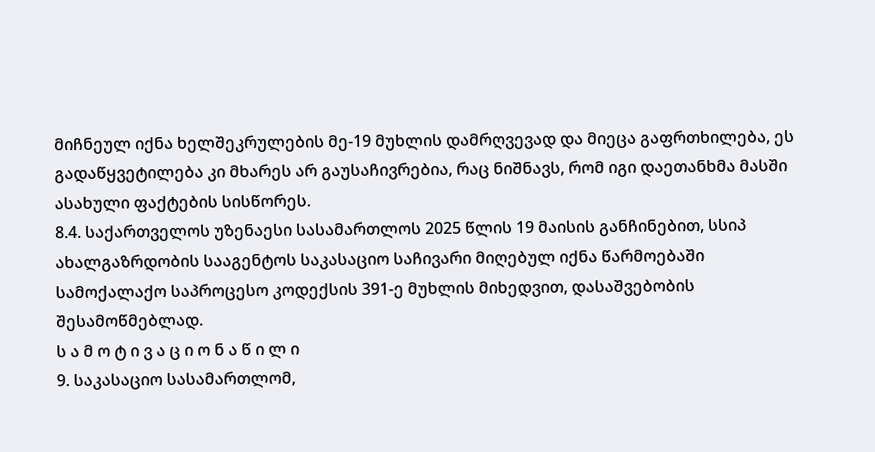მიჩნეულ იქნა ხელშეკრულების მე-19 მუხლის დამრღვევად და მიეცა გაფრთხილება, ეს გადაწყვეტილება კი მხარეს არ გაუსაჩივრებია, რაც ნიშნავს, რომ იგი დაეთანხმა მასში ასახული ფაქტების სისწორეს.
8.4. საქართველოს უზენაესი სასამართლოს 2025 წლის 19 მაისის განჩინებით, სსიპ ახალგაზრდობის სააგენტოს საკასაციო საჩივარი მიღებულ იქნა წარმოებაში სამოქალაქო საპროცესო კოდექსის 391-ე მუხლის მიხედვით, დასაშვებობის შესამოწმებლად.
ს ა მ ო ტ ი ვ ა ც ი ო ნ ა წ ი ლ ი
9. საკასაციო სასამართლომ,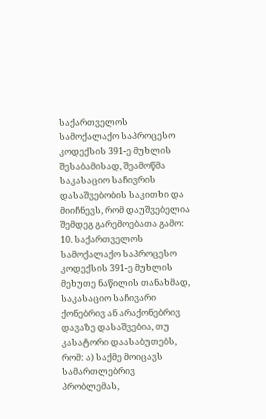საქართველოს სამოქალაქო საპროცესო კოდექსის 391-ე მუხლის შესაბამისად, შეამოწმა საკასაციო საჩივრის დასაშვებობის საკითხი და მიიჩნევს, რომ დაუშვებელია შემდეგ გარემოებათა გამო:
10. საქართველოს სამოქალაქო საპროცესო კოდექსის 391-ე მუხლის მეხუთე ნაწილის თანახმად, საკასაციო საჩივარი ქონებრივ ან არაქონებრივ დავაზე დასაშვებია, თუ კასატორი დაასაბუთებს, რომ: ა) საქმე მოიცავს სამართლებრივ პრობლემას,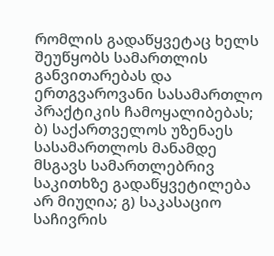რომლის გადაწყვეტაც ხელს შეუწყობს სამართლის განვითარებას და ერთგვაროვანი სასამართლო პრაქტიკის ჩამოყალიბებას; ბ) საქართველოს უზენაეს სასამართლოს მანამდე მსგავს სამართლებრივ საკითხზე გადაწყვეტილება არ მიუღია; გ) საკასაციო საჩივრის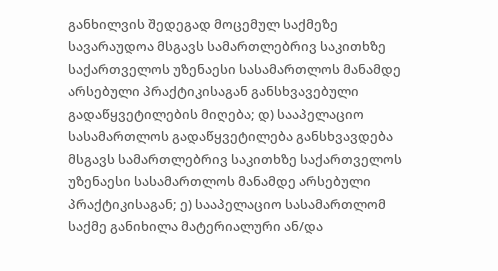განხილვის შედეგად მოცემულ საქმეზე სავარაუდოა მსგავს სამართლებრივ საკითხზე საქართველოს უზენაესი სასამართლოს მანამდე არსებული პრაქტიკისაგან განსხვავებული გადაწყვეტილების მიღება; დ) სააპელაციო სასამართლოს გადაწყვეტილება განსხვავდება მსგავს სამართლებრივ საკითხზე საქართველოს უზენაესი სასამართლოს მანამდე არსებული პრაქტიკისაგან; ე) სააპელაციო სასამართლომ საქმე განიხილა მატერიალური ან/და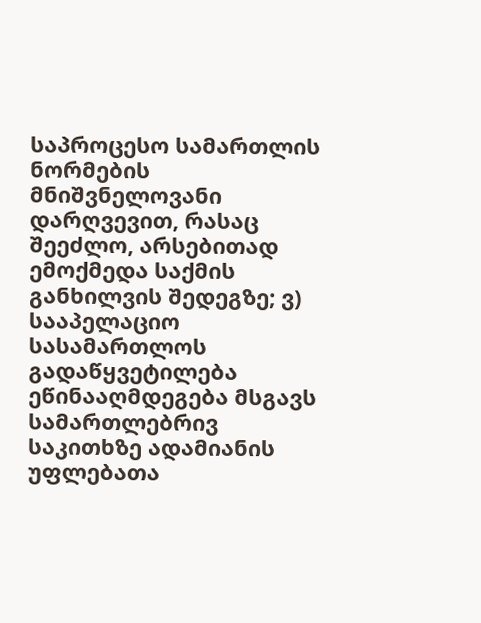საპროცესო სამართლის ნორმების მნიშვნელოვანი დარღვევით, რასაც შეეძლო, არსებითად ემოქმედა საქმის განხილვის შედეგზე; ვ) სააპელაციო სასამართლოს გადაწყვეტილება ეწინააღმდეგება მსგავს სამართლებრივ საკითხზე ადამიანის უფლებათა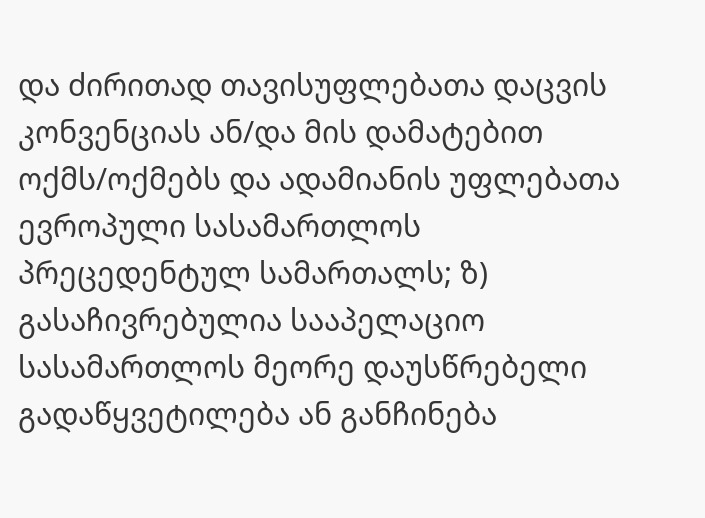და ძირითად თავისუფლებათა დაცვის კონვენციას ან/და მის დამატებით ოქმს/ოქმებს და ადამიანის უფლებათა ევროპული სასამართლოს პრეცედენტულ სამართალს; ზ) გასაჩივრებულია სააპელაციო სასამართლოს მეორე დაუსწრებელი გადაწყვეტილება ან განჩინება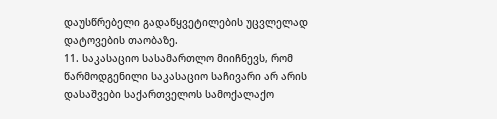დაუსწრებელი გადაწყვეტილების უცვლელად დატოვების თაობაზე.
11. საკასაციო სასამართლო მიიჩნევს, რომ წარმოდგენილი საკასაციო საჩივარი არ არის დასაშვები საქართველოს სამოქალაქო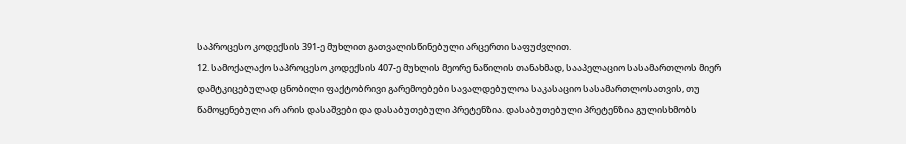საპროცესო კოდექსის 391-ე მუხლით გათვალისწინებული არცერთი საფუძვლით.
12. სამოქალაქო საპროცესო კოდექსის 407-ე მუხლის მეორე ნაწილის თანახმად, სააპელაციო სასამართლოს მიერ დამტკიცებულად ცნობილი ფაქტობრივი გარემოებები სავალდებულოა საკასაციო სასამართლოსათვის, თუ წამოყენებული არ არის დასაშვები და დასაბუთებული პრეტენზია. დასაბუთებული პრეტენზია გულისხმობს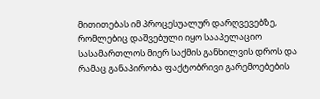მითითებას იმ პროცესუალურ დარღვევებზე, რომლებიც დაშვებული იყო სააპელაციო სასამართლოს მიერ საქმის განხილვის დროს და რამაც განაპირობა ფაქტობრივი გარემოებების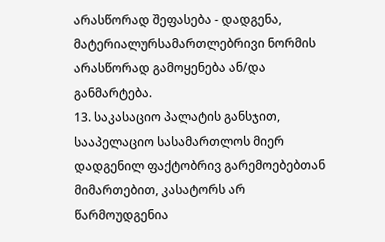არასწორად შეფასება - დადგენა, მატერიალურსამართლებრივი ნორმის არასწორად გამოყენება ან/და განმარტება.
13. საკასაციო პალატის განსჯით, სააპელაციო სასამართლოს მიერ დადგენილ ფაქტობრივ გარემოებებთან მიმართებით, კასატორს არ წარმოუდგენია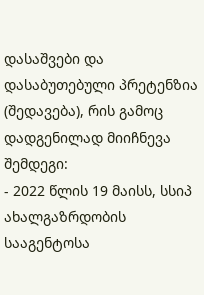დასაშვები და დასაბუთებული პრეტენზია (შედავება), რის გამოც დადგენილად მიიჩნევა შემდეგი:
- 2022 წლის 19 მაისს, სსიპ ახალგაზრდობის სააგენტოსა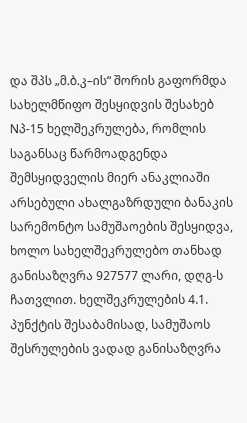და შპს „მ.ბ.კ–ის“ შორის გაფორმდა სახელმწიფო შესყიდვის შესახებ Nპ-15 ხელშეკრულება, რომლის საგანსაც წარმოადგენდა შემსყიდველის მიერ ანაკლიაში არსებული ახალგაზრდული ბანაკის სარემონტო სამუშაოების შესყიდვა, ხოლო სახელშეკრულებო თანხად განისაზღვრა 927577 ლარი, დღგ-ს ჩათვლით. ხელშეკრულების 4.1. პუნქტის შესაბამისად, სამუშაოს შესრულების ვადად განისაზღვრა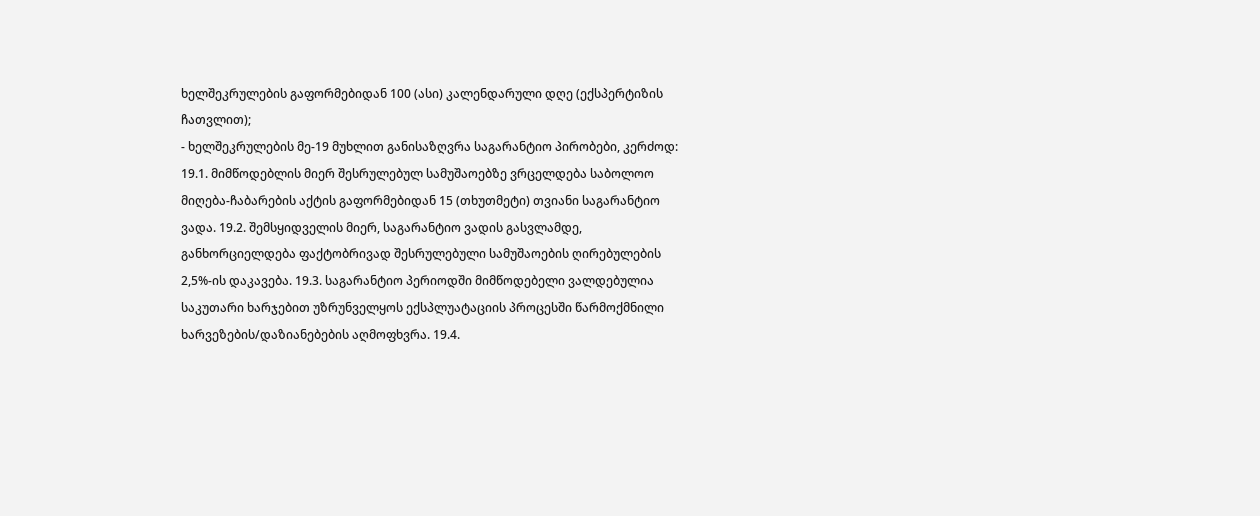ხელშეკრულების გაფორმებიდან 100 (ასი) კალენდარული დღე (ექსპერტიზის ჩათვლით);
- ხელშეკრულების მე-19 მუხლით განისაზღვრა საგარანტიო პირობები, კერძოდ: 19.1. მიმწოდებლის მიერ შესრულებულ სამუშაოებზე ვრცელდება საბოლოო მიღება-ჩაბარების აქტის გაფორმებიდან 15 (თხუთმეტი) თვიანი საგარანტიო ვადა. 19.2. შემსყიდველის მიერ, საგარანტიო ვადის გასვლამდე, განხორციელდება ფაქტობრივად შესრულებული სამუშაოების ღირებულების 2,5%-ის დაკავება. 19.3. საგარანტიო პერიოდში მიმწოდებელი ვალდებულია საკუთარი ხარჯებით უზრუნველყოს ექსპლუატაციის პროცესში წარმოქმნილი ხარვეზების/დაზიანებების აღმოფხვრა. 19.4.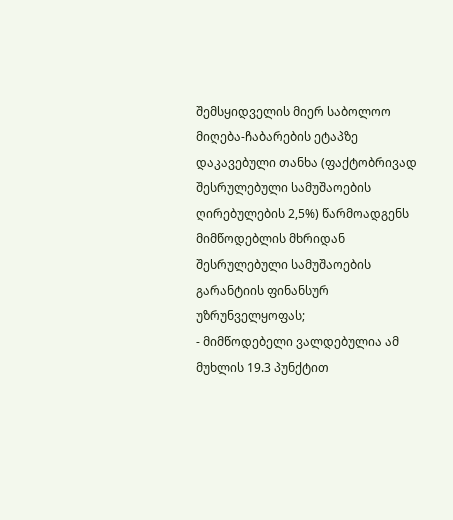შემსყიდველის მიერ საბოლოო მიღება-ჩაბარების ეტაპზე დაკავებული თანხა (ფაქტობრივად შესრულებული სამუშაოების ღირებულების 2,5%) წარმოადგენს მიმწოდებლის მხრიდან შესრულებული სამუშაოების გარანტიის ფინანსურ უზრუნველყოფას;
- მიმწოდებელი ვალდებულია ამ მუხლის 19.3 პუნქტით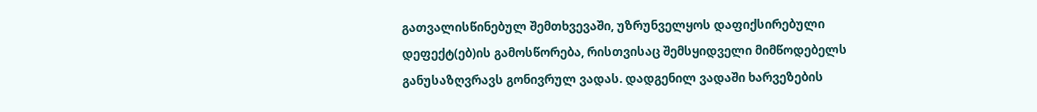გათვალისწინებულ შემთხვევაში, უზრუნველყოს დაფიქსირებული დეფექტ(ებ)ის გამოსწორება, რისთვისაც შემსყიდველი მიმწოდებელს განუსაზღვრავს გონივრულ ვადას. დადგენილ ვადაში ხარვეზების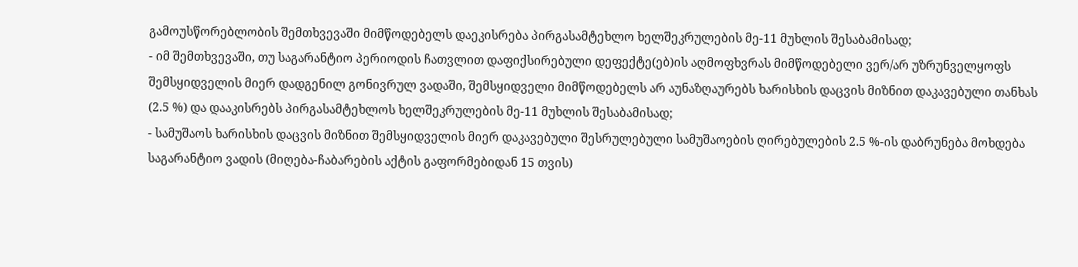გამოუსწორებლობის შემთხვევაში მიმწოდებელს დაეკისრება პირგასამტეხლო ხელშეკრულების მე-11 მუხლის შესაბამისად;
- იმ შემთხვევაში, თუ საგარანტიო პერიოდის ჩათვლით დაფიქსირებული დეფექტე(ებ)ის აღმოფხვრას მიმწოდებელი ვერ/არ უზრუნველყოფს შემსყიდველის მიერ დადგენილ გონივრულ ვადაში, შემსყიდველი მიმწოდებელს არ აუნაზღაურებს ხარისხის დაცვის მიზნით დაკავებული თანხას (2.5 %) და დააკისრებს პირგასამტეხლოს ხელშეკრულების მე-11 მუხლის შესაბამისად;
- სამუშაოს ხარისხის დაცვის მიზნით შემსყიდველის მიერ დაკავებული შესრულებული სამუშაოების ღირებულების 2.5 %-ის დაბრუნება მოხდება საგარანტიო ვადის (მიღება-ჩაბარების აქტის გაფორმებიდან 15 თვის)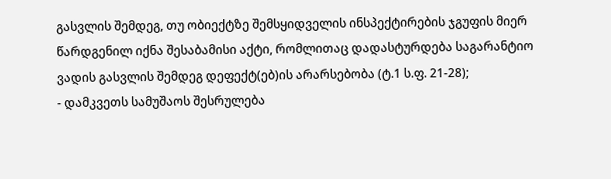გასვლის შემდეგ, თუ ობიექტზე შემსყიდველის ინსპექტირების ჯგუფის მიერ წარდგენილ იქნა შესაბამისი აქტი, რომლითაც დადასტურდება საგარანტიო ვადის გასვლის შემდეგ დეფექტ(ებ)ის არარსებობა (ტ.1 ს.ფ. 21-28);
- დამკვეთს სამუშაოს შესრულება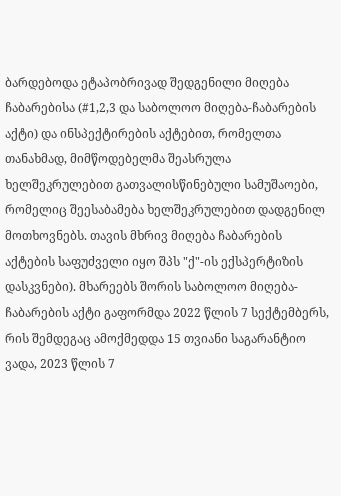ბარდებოდა ეტაპობრივად შედგენილი მიღება ჩაბარებისა (#1,2,3 და საბოლოო მიღება-ჩაბარების აქტი) და ინსპექტირების აქტებით, რომელთა თანახმად, მიმწოდებელმა შეასრულა ხელშეკრულებით გათვალისწინებული სამუშაოები, რომელიც შეესაბამება ხელშეკრულებით დადგენილ მოთხოვნებს. თავის მხრივ მიღება ჩაბარების აქტების საფუძველი იყო შპს "ქ"-ის ექსპერტიზის დასკვნები). მხარეებს შორის საბოლოო მიღება-ჩაბარების აქტი გაფორმდა 2022 წლის 7 სექტემბერს, რის შემდეგაც ამოქმედდა 15 თვიანი საგარანტიო ვადა, 2023 წლის 7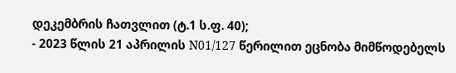დეკემბრის ჩათვლით (ტ.1 ს.ფ. 40);
- 2023 წლის 21 აპრილის N01/127 წერილით ეცნობა მიმწოდებელს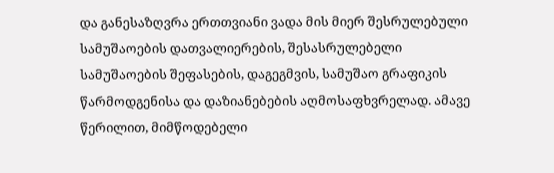და განესაზღვრა ერთთვიანი ვადა მის მიერ შესრულებული სამუშაოების დათვალიერების, შესასრულებელი სამუშაოების შეფასების, დაგეგმვის, სამუშაო გრაფიკის წარმოდგენისა და დაზიანებების აღმოსაფხვრელად. ამავე წერილით, მიმწოდებელი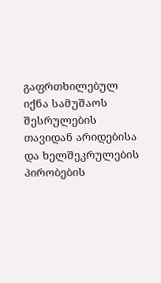გაფრთხილებულ იქნა სამუშაოს შესრულების თავიდან არიდებისა და ხელშეკრულების პირობების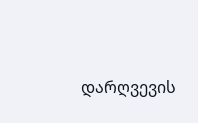დარღვევის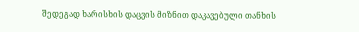შედეგად ხარისხის დაცვის მიზნით დაკავებული თანხის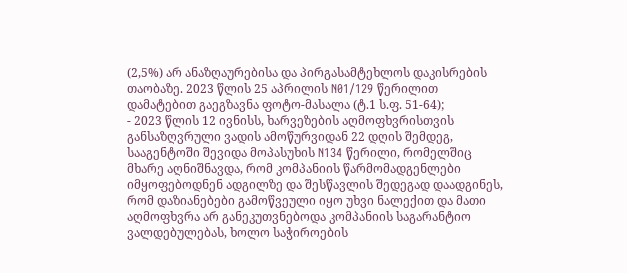(2,5%) არ ანაზღაურებისა და პირგასამტეხლოს დაკისრების თაობაზე. 2023 წლის 25 აპრილის N01/129 წერილით დამატებით გაეგზავნა ფოტო-მასალა (ტ.1 ს.ფ. 51-64);
- 2023 წლის 12 ივნისს, ხარვეზების აღმოფხვრისთვის განსაზღვრული ვადის ამოწურვიდან 22 დღის შემდეგ, სააგენტოში შევიდა მოპასუხის N134 წერილი, რომელშიც მხარე აღნიშნავდა, რომ კომპანიის წარმომადგენლები იმყოფებოდნენ ადგილზე და შესწავლის შედეგად დაადგინეს, რომ დაზიანებები გამოწვეული იყო უხვი ნალექით და მათი აღმოფხვრა არ განეკუთვნებოდა კომპანიის საგარანტიო ვალდებულებას, ხოლო საჭიროების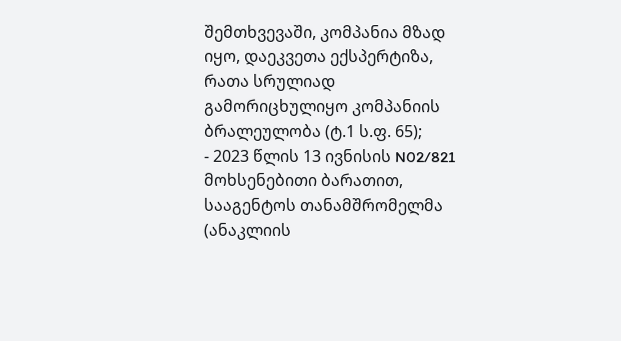შემთხვევაში, კომპანია მზად იყო, დაეკვეთა ექსპერტიზა, რათა სრულიად გამორიცხულიყო კომპანიის ბრალეულობა (ტ.1 ს.ფ. 65);
- 2023 წლის 13 ივნისის N02/821 მოხსენებითი ბარათით, სააგენტოს თანამშრომელმა (ანაკლიის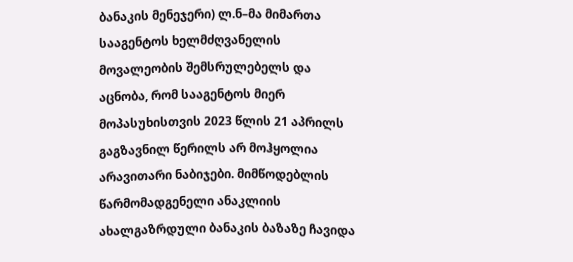ბანაკის მენეჯერი) ლ.ნ–მა მიმართა სააგენტოს ხელმძღვანელის მოვალეობის შემსრულებელს და აცნობა, რომ სააგენტოს მიერ მოპასუხისთვის 2023 წლის 21 აპრილს გაგზავნილ წერილს არ მოჰყოლია არავითარი ნაბიჯები. მიმწოდებლის წარმომადგენელი ანაკლიის ახალგაზრდული ბანაკის ბაზაზე ჩავიდა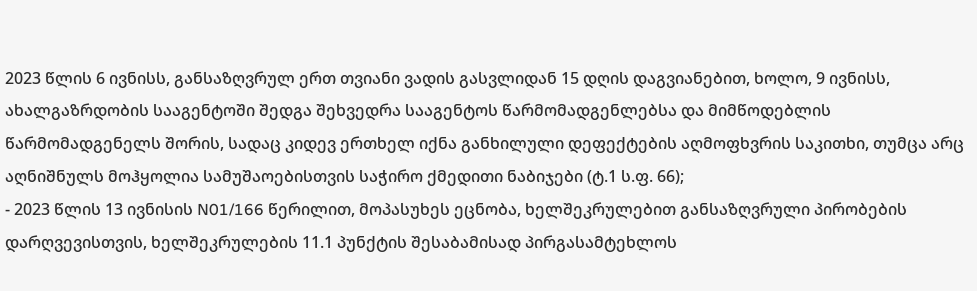2023 წლის 6 ივნისს, განსაზღვრულ ერთ თვიანი ვადის გასვლიდან 15 დღის დაგვიანებით, ხოლო, 9 ივნისს, ახალგაზრდობის სააგენტოში შედგა შეხვედრა სააგენტოს წარმომადგენლებსა და მიმწოდებლის წარმომადგენელს შორის, სადაც კიდევ ერთხელ იქნა განხილული დეფექტების აღმოფხვრის საკითხი, თუმცა არც აღნიშნულს მოჰყოლია სამუშაოებისთვის საჭირო ქმედითი ნაბიჯები (ტ.1 ს.ფ. 66);
- 2023 წლის 13 ივნისის N01/166 წერილით, მოპასუხეს ეცნობა, ხელშეკრულებით განსაზღვრული პირობების დარღვევისთვის, ხელშეკრულების 11.1 პუნქტის შესაბამისად პირგასამტეხლოს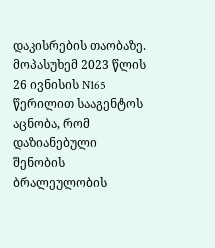დაკისრების თაობაზე. მოპასუხემ 2023 წლის 26 ივნისის N165 წერილით სააგენტოს აცნობა, რომ დაზიანებული შენობის ბრალეულობის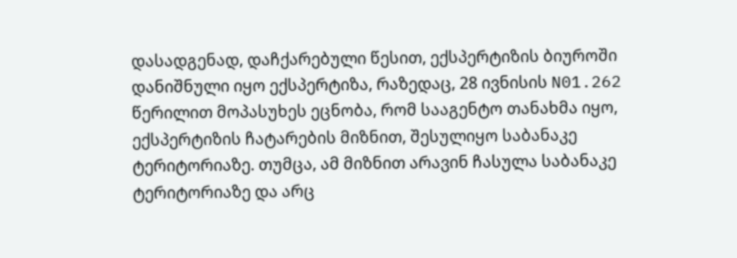დასადგენად, დაჩქარებული წესით, ექსპერტიზის ბიუროში დანიშნული იყო ექსპერტიზა, რაზედაც, 28 ივნისის N01.262 წერილით მოპასუხეს ეცნობა, რომ სააგენტო თანახმა იყო, ექსპერტიზის ჩატარების მიზნით, შესულიყო საბანაკე ტერიტორიაზე. თუმცა, ამ მიზნით არავინ ჩასულა საბანაკე ტერიტორიაზე და არც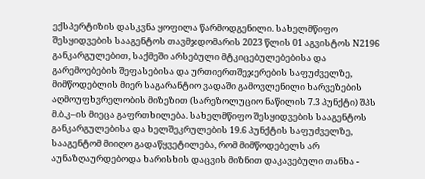ექსპერტიზის დასკვნა ყოფილა წარმოდგენილი. სახელმწიფო შესყიდვების სააგენტოს თავმჯდომარის 2023 წლის 01 აგვისტოს N2196 განკარგულებით, საქმეში არსებული მტკიცებულებებისა და გარემოებების შეფასებისა და ურთიერთშეჯერების საფუძველზე, მიმწოდებლის მიერ საგარანტიო ვადაში გამოვლენილი ხარვეზების აღმოუფხვრელობის მიზეზით (სარეზოლუციო ნაწილის 7.3 პუნქტი) შპს მ.ბ.კ–ის მიეცა გაფრთხილება. სახელმწიფო შესყიდვების სააგენტოს განკარგულებისა და ხელშეკრულების 19.6 პუნქტის საფუძველზე, სააგენტომ მიიღო გადაწყვეტილება, რომ მიმწოდებელს არ აუნაზღაურდებოდა ხარისხის დაცვის მიზნით დაკავებული თანხა -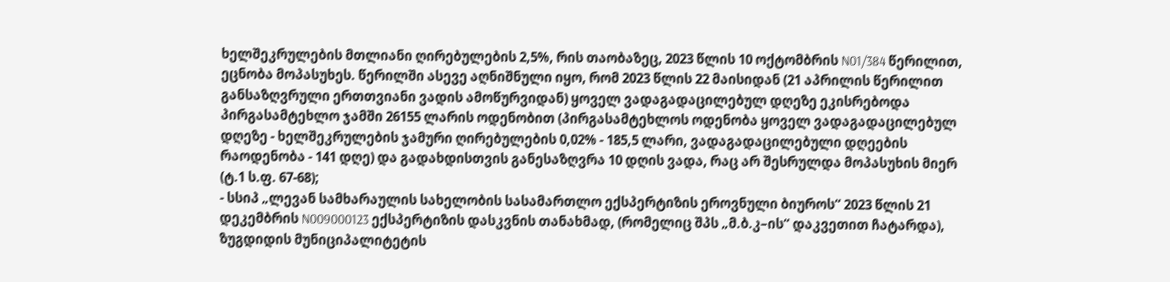ხელშეკრულების მთლიანი ღირებულების 2,5%, რის თაობაზეც, 2023 წლის 10 ოქტომბრის N01/384 წერილით, ეცნობა მოპასუხეს. წერილში ასევე აღნიშნული იყო, რომ 2023 წლის 22 მაისიდან (21 აპრილის წერილით განსაზღვრული ერთთვიანი ვადის ამოწურვიდან) ყოველ ვადაგადაცილებულ დღეზე ეკისრებოდა პირგასამტეხლო ჯამში 26155 ლარის ოდენობით (პირგასამტეხლოს ოდენობა ყოველ ვადაგადაცილებულ დღეზე - ხელშეკრულების ჯამური ღირებულების 0,02% - 185,5 ლარი, ვადაგადაცილებული დღეების რაოდენობა - 141 დღე) და გადახდისთვის განესაზღვრა 10 დღის ვადა, რაც არ შესრულდა მოპასუხის მიერ (ტ.1 ს.ფ. 67-68);
- სსიპ „ლევან სამხარაულის სახელობის სასამართლო ექსპერტიზის ეროვნული ბიუროს“ 2023 წლის 21 დეკემბრის N009000123 ექსპერტიზის დასკვნის თანახმად, (რომელიც შპს „მ.ბ.კ–ის“ დაკვეთით ჩატარდა), ზუგდიდის მუნიციპალიტეტის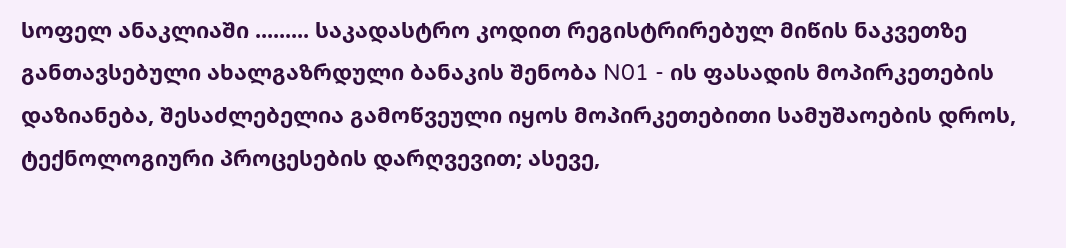სოფელ ანაკლიაში ......... საკადასტრო კოდით რეგისტრირებულ მიწის ნაკვეთზე განთავსებული ახალგაზრდული ბანაკის შენობა N01 - ის ფასადის მოპირკეთების დაზიანება, შესაძლებელია გამოწვეული იყოს მოპირკეთებითი სამუშაოების დროს, ტექნოლოგიური პროცესების დარღვევით; ასევე,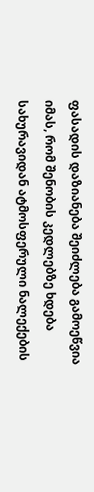ფასადის დაზიანება შეიძლება გამოეწვია იმას, რომ შენობის კედლებზე ხდება სახურავიდან ატმოსფერული ნალექების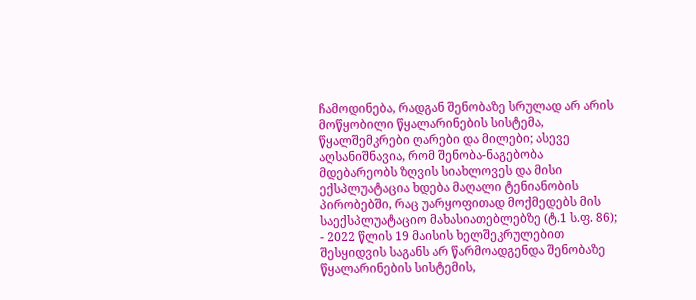ჩამოდინება, რადგან შენობაზე სრულად არ არის მოწყობილი წყალარინების სისტემა, წყალშემკრები ღარები და მილები; ასევე აღსანიშნავია, რომ შენობა-ნაგებობა მდებარეობს ზღვის სიახლოვეს და მისი ექსპლუატაცია ხდება მაღალი ტენიანობის პირობებში, რაც უარყოფითად მოქმედებს მის საექსპლუატაციო მახასიათებლებზე (ტ.1 ს.ფ. 86);
- 2022 წლის 19 მაისის ხელშეკრულებით შესყიდვის საგანს არ წარმოადგენდა შენობაზე წყალარინების სისტემის,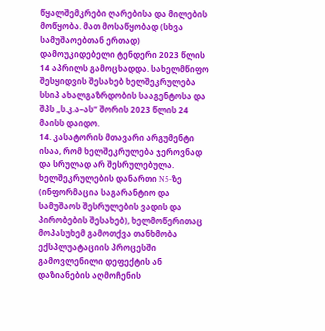წყალშემკრები ღარებისა და მილების მოწყობა. მათ მოსაწყობად (სხვა სამუშაოებთან ერთად) დამოუკიდებელი ტენდერი 2023 წლის 14 აპრილს გამოცხადდა. სახელმწიფო შესყიდვის შესახებ ხელშეკრულება სსიპ ახალგაზრდობის სააგენტოსა და შპს „ს.კ.ა–ას“ შორის 2023 წლის 24 მაისს დაიდო.
14. კასატორის მთავარი არგუმენტი ისაა, რომ ხელშეკრულება ჯეროვნად და სრულად არ შესრულებულა. ხელშეკრულების დანართი N5-ზე (ინფორმაცია საგარანტიო და სამუშაოს შესრულების ვადის და პირობების შესახებ), ხელმოწერითაც მოპასუხემ გამოთქვა თანხმობა ექსპლუატაციის პროცესში გამოვლენილი დეფექტის ან დაზიანების აღმოჩენის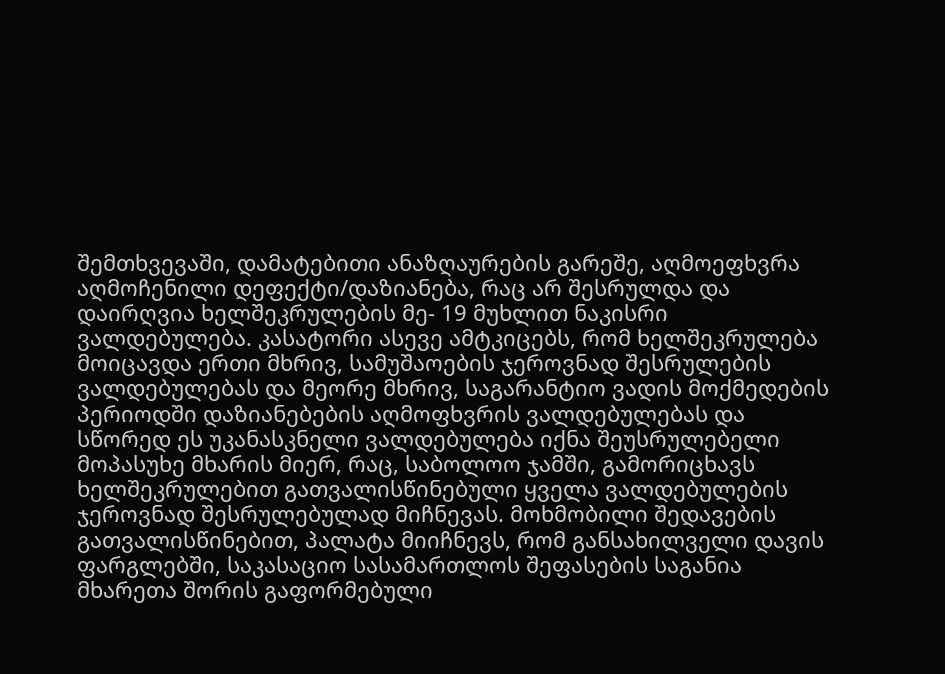შემთხვევაში, დამატებითი ანაზღაურების გარეშე, აღმოეფხვრა აღმოჩენილი დეფექტი/დაზიანება, რაც არ შესრულდა და დაირღვია ხელშეკრულების მე- 19 მუხლით ნაკისრი ვალდებულება. კასატორი ასევე ამტკიცებს, რომ ხელშეკრულება მოიცავდა ერთი მხრივ, სამუშაოების ჯეროვნად შესრულების ვალდებულებას და მეორე მხრივ, საგარანტიო ვადის მოქმედების პერიოდში დაზიანებების აღმოფხვრის ვალდებულებას და სწორედ ეს უკანასკნელი ვალდებულება იქნა შეუსრულებელი მოპასუხე მხარის მიერ, რაც, საბოლოო ჯამში, გამორიცხავს ხელშეკრულებით გათვალისწინებული ყველა ვალდებულების ჯეროვნად შესრულებულად მიჩნევას. მოხმობილი შედავების გათვალისწინებით, პალატა მიიჩნევს, რომ განსახილველი დავის ფარგლებში, საკასაციო სასამართლოს შეფასების საგანია მხარეთა შორის გაფორმებული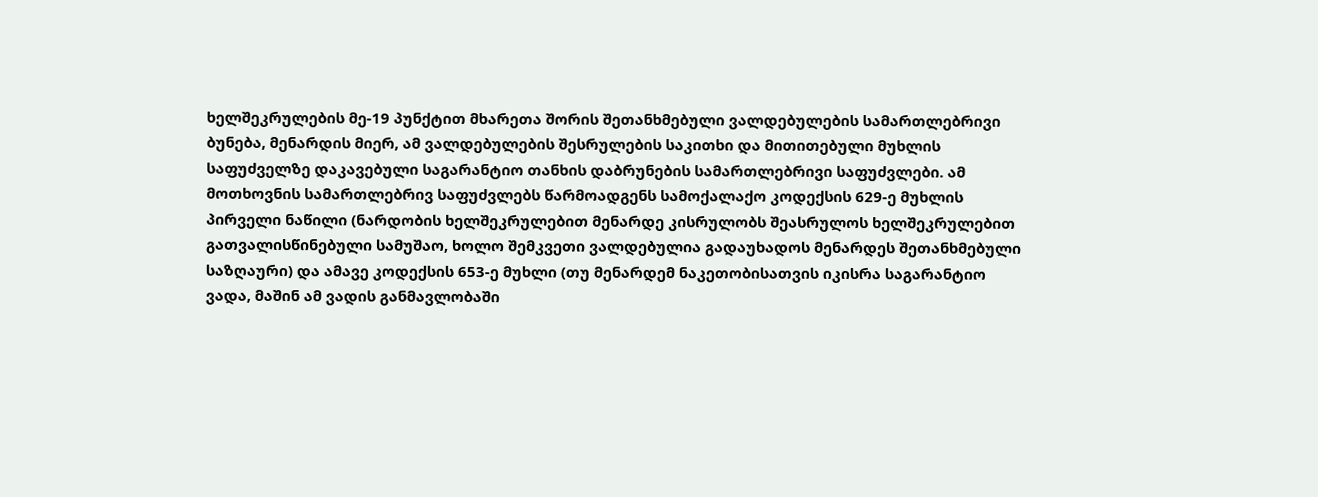ხელშეკრულების მე-19 პუნქტით მხარეთა შორის შეთანხმებული ვალდებულების სამართლებრივი ბუნება, მენარდის მიერ, ამ ვალდებულების შესრულების საკითხი და მითითებული მუხლის საფუძველზე დაკავებული საგარანტიო თანხის დაბრუნების სამართლებრივი საფუძვლები. ამ მოთხოვნის სამართლებრივ საფუძვლებს წარმოადგენს სამოქალაქო კოდექსის 629-ე მუხლის პირველი ნაწილი (ნარდობის ხელშეკრულებით მენარდე კისრულობს შეასრულოს ხელშეკრულებით გათვალისწინებული სამუშაო, ხოლო შემკვეთი ვალდებულია გადაუხადოს მენარდეს შეთანხმებული საზღაური) და ამავე კოდექსის 653-ე მუხლი (თუ მენარდემ ნაკეთობისათვის იკისრა საგარანტიო ვადა, მაშინ ამ ვადის განმავლობაში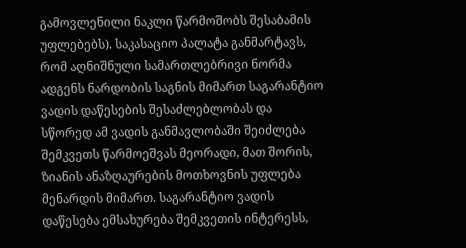გამოვლენილი ნაკლი წარმოშობს შესაბამის უფლებებს). საკასაციო პალატა განმარტავს, რომ აღნიშნული სამართლებრივი ნორმა ადგენს ნარდობის საგნის მიმართ საგარანტიო ვადის დაწესების შესაძლებლობას და სწორედ ამ ვადის განმავლობაში შეიძლება შემკვეთს წარმოეშვას მეორადი, მათ შორის, ზიანის ანაზღაურების მოთხოვნის უფლება მენარდის მიმართ. საგარანტიო ვადის დაწესება ემსახურება შემკვეთის ინტერესს,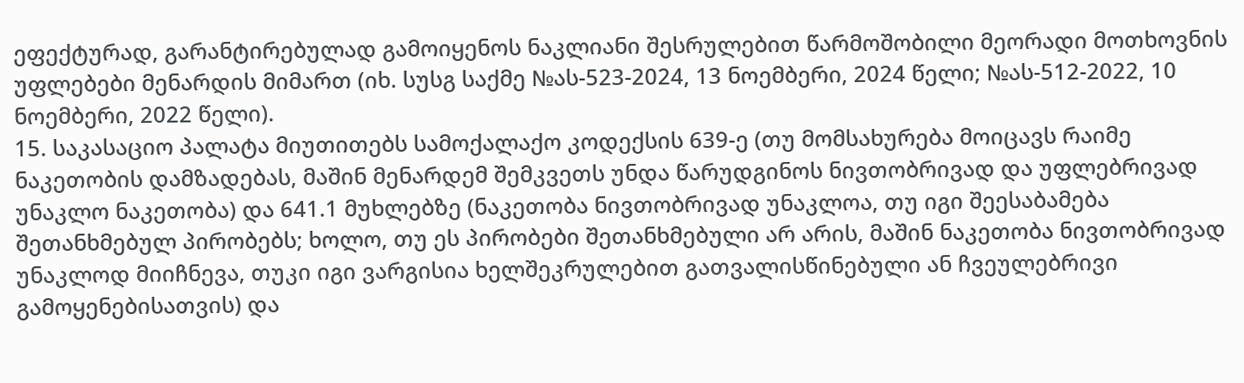ეფექტურად, გარანტირებულად გამოიყენოს ნაკლიანი შესრულებით წარმოშობილი მეორადი მოთხოვნის უფლებები მენარდის მიმართ (იხ. სუსგ საქმე №ას-523-2024, 13 ნოემბერი, 2024 წელი; №ას-512-2022, 10 ნოემბერი, 2022 წელი).
15. საკასაციო პალატა მიუთითებს სამოქალაქო კოდექსის 639-ე (თუ მომსახურება მოიცავს რაიმე ნაკეთობის დამზადებას, მაშინ მენარდემ შემკვეთს უნდა წარუდგინოს ნივთობრივად და უფლებრივად უნაკლო ნაკეთობა) და 641.1 მუხლებზე (ნაკეთობა ნივთობრივად უნაკლოა, თუ იგი შეესაბამება შეთანხმებულ პირობებს; ხოლო, თუ ეს პირობები შეთანხმებული არ არის, მაშინ ნაკეთობა ნივთობრივად უნაკლოდ მიიჩნევა, თუკი იგი ვარგისია ხელშეკრულებით გათვალისწინებული ან ჩვეულებრივი გამოყენებისათვის) და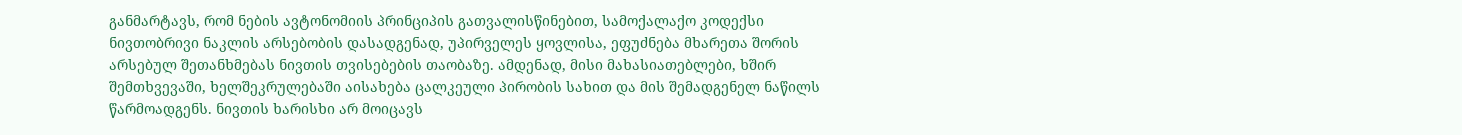განმარტავს, რომ ნების ავტონომიის პრინციპის გათვალისწინებით, სამოქალაქო კოდექსი ნივთობრივი ნაკლის არსებობის დასადგენად, უპირველეს ყოვლისა, ეფუძნება მხარეთა შორის არსებულ შეთანხმებას ნივთის თვისებების თაობაზე. ამდენად, მისი მახასიათებლები, ხშირ შემთხვევაში, ხელშეკრულებაში აისახება ცალკეული პირობის სახით და მის შემადგენელ ნაწილს წარმოადგენს. ნივთის ხარისხი არ მოიცავს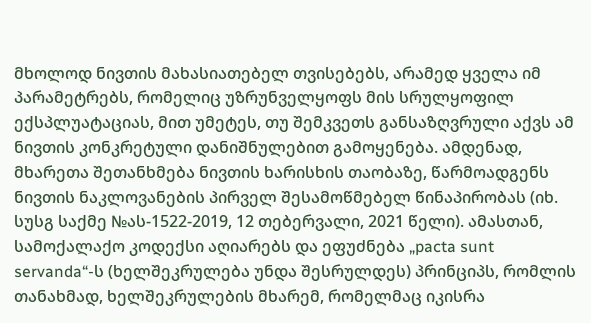მხოლოდ ნივთის მახასიათებელ თვისებებს, არამედ ყველა იმ პარამეტრებს, რომელიც უზრუნველყოფს მის სრულყოფილ ექსპლუატაციას, მით უმეტეს, თუ შემკვეთს განსაზღვრული აქვს ამ ნივთის კონკრეტული დანიშნულებით გამოყენება. ამდენად, მხარეთა შეთანხმება ნივთის ხარისხის თაობაზე, წარმოადგენს ნივთის ნაკლოვანების პირველ შესამოწმებელ წინაპირობას (იხ. სუსგ საქმე №ას-1522-2019, 12 თებერვალი, 2021 წელი). ამასთან, სამოქალაქო კოდექსი აღიარებს და ეფუძნება „pacta sunt servanda“-ს (ხელშეკრულება უნდა შესრულდეს) პრინციპს, რომლის თანახმად, ხელშეკრულების მხარემ, რომელმაც იკისრა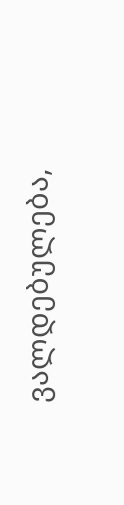ვალდებულება,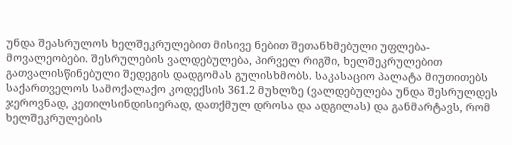უნდა შეასრულოს ხელშეკრულებით მისივე ნებით შეთანხმებული უფლება-მოვალეობები. შესრულების ვალდებულება, პირველ რიგში, ხელშეკრულებით გათვალისწინებული შედეგის დადგომას გულისხმობს. საკასაციო პალატა მიუთითებს საქართველოს სამოქალაქო კოდექსის 361.2 მუხლზე (ვალდებულება უნდა შესრულდეს ჯეროვნად, კეთილსინდისიერად, დათქმულ დროსა და ადგილას) და განმარტავს, რომ ხელშეკრულების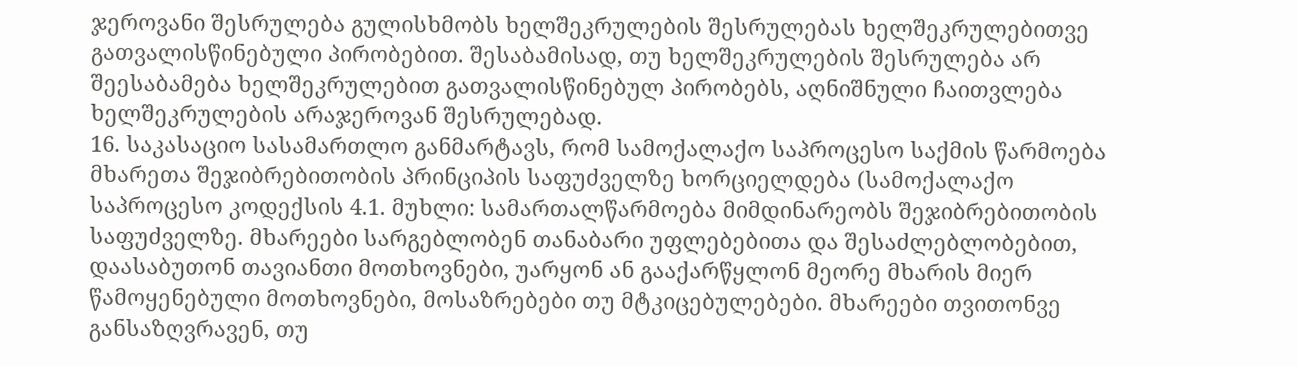ჯეროვანი შესრულება გულისხმობს ხელშეკრულების შესრულებას ხელშეკრულებითვე გათვალისწინებული პირობებით. შესაბამისად, თუ ხელშეკრულების შესრულება არ შეესაბამება ხელშეკრულებით გათვალისწინებულ პირობებს, აღნიშნული ჩაითვლება ხელშეკრულების არაჯეროვან შესრულებად.
16. საკასაციო სასამართლო განმარტავს, რომ სამოქალაქო საპროცესო საქმის წარმოება მხარეთა შეჯიბრებითობის პრინციპის საფუძველზე ხორციელდება (სამოქალაქო საპროცესო კოდექსის 4.1. მუხლი: სამართალწარმოება მიმდინარეობს შეჯიბრებითობის საფუძველზე. მხარეები სარგებლობენ თანაბარი უფლებებითა და შესაძლებლობებით, დაასაბუთონ თავიანთი მოთხოვნები, უარყონ ან გააქარწყლონ მეორე მხარის მიერ წამოყენებული მოთხოვნები, მოსაზრებები თუ მტკიცებულებები. მხარეები თვითონვე განსაზღვრავენ, თუ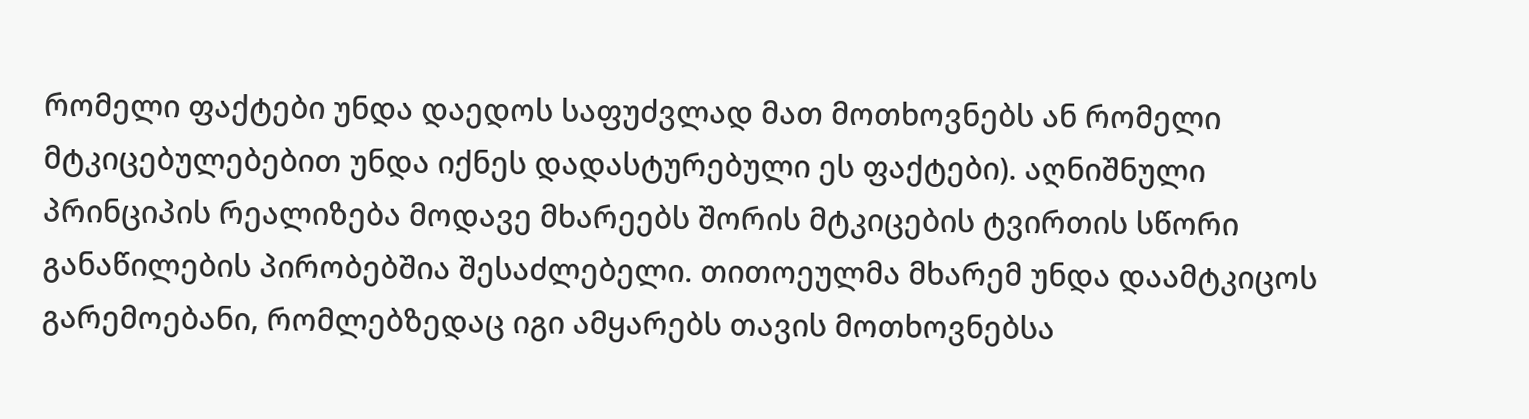რომელი ფაქტები უნდა დაედოს საფუძვლად მათ მოთხოვნებს ან რომელი მტკიცებულებებით უნდა იქნეს დადასტურებული ეს ფაქტები). აღნიშნული პრინციპის რეალიზება მოდავე მხარეებს შორის მტკიცების ტვირთის სწორი განაწილების პირობებშია შესაძლებელი. თითოეულმა მხარემ უნდა დაამტკიცოს გარემოებანი, რომლებზედაც იგი ამყარებს თავის მოთხოვნებსა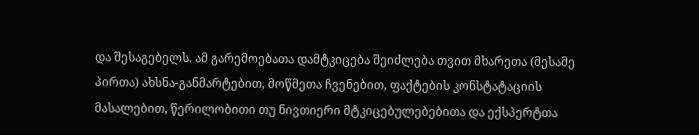და შესაგებელს. ამ გარემოებათა დამტკიცება შეიძლება თვით მხარეთა (მესამე პირთა) ახსნა-განმარტებით, მოწმეთა ჩვენებით, ფაქტების კონსტატაციის მასალებით, წერილობითი თუ ნივთიერი მტკიცებულებებითა და ექსპერტთა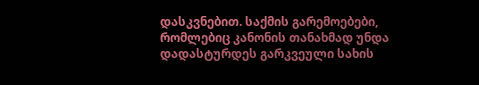დასკვნებით. საქმის გარემოებები, რომლებიც კანონის თანახმად უნდა დადასტურდეს გარკვეული სახის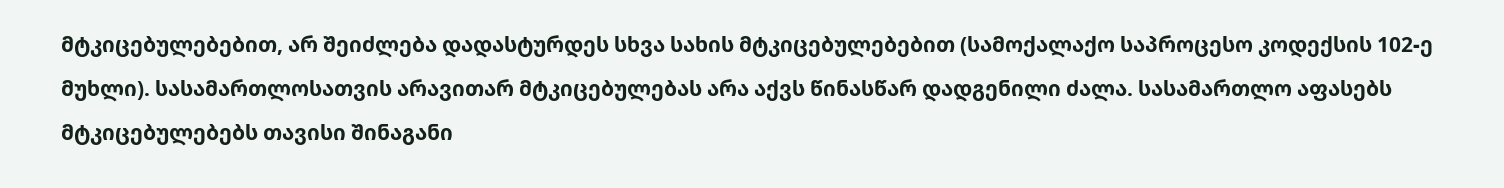მტკიცებულებებით, არ შეიძლება დადასტურდეს სხვა სახის მტკიცებულებებით (სამოქალაქო საპროცესო კოდექსის 102-ე მუხლი). სასამართლოსათვის არავითარ მტკიცებულებას არა აქვს წინასწარ დადგენილი ძალა. სასამართლო აფასებს მტკიცებულებებს თავისი შინაგანი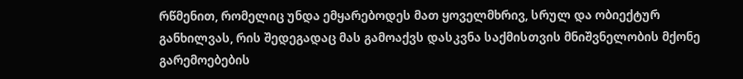რწმენით, რომელიც უნდა ემყარებოდეს მათ ყოველმხრივ, სრულ და ობიექტურ განხილვას, რის შედეგადაც მას გამოაქვს დასკვნა საქმისთვის მნიშვნელობის მქონე გარემოებების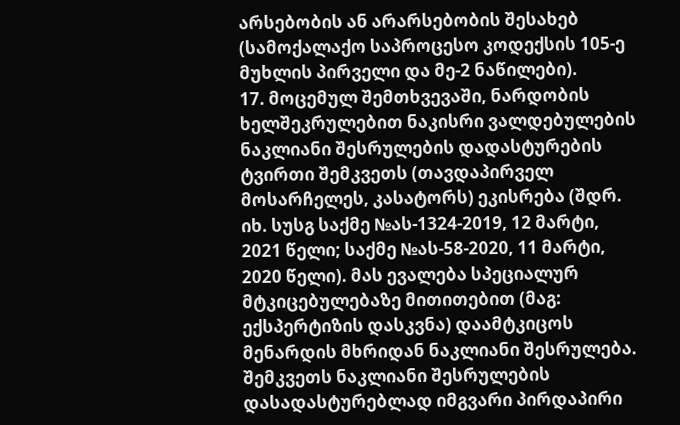არსებობის ან არარსებობის შესახებ (სამოქალაქო საპროცესო კოდექსის 105-ე მუხლის პირველი და მე-2 ნაწილები).
17. მოცემულ შემთხვევაში, ნარდობის ხელშეკრულებით ნაკისრი ვალდებულების ნაკლიანი შესრულების დადასტურების ტვირთი შემკვეთს (თავდაპირველ მოსარჩელეს, კასატორს) ეკისრება (შდრ. იხ. სუსგ საქმე №ას-1324-2019, 12 მარტი, 2021 წელი; საქმე №ას-58-2020, 11 მარტი, 2020 წელი). მას ევალება სპეციალურ მტკიცებულებაზე მითითებით (მაგ: ექსპერტიზის დასკვნა) დაამტკიცოს მენარდის მხრიდან ნაკლიანი შესრულება. შემკვეთს ნაკლიანი შესრულების დასადასტურებლად იმგვარი პირდაპირი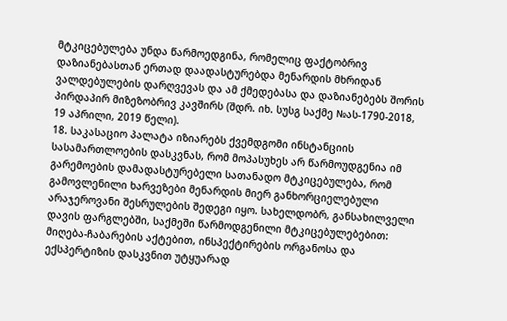მტკიცებულება უნდა წარმოედგინა, რომელიც ფაქტობრივ დაზიანებასთან ერთად დაადასტურებდა მენარდის მხრიდან ვალდებულების დარღვევას და ამ ქმედებასა და დაზიანებებს შორის პირდაპირ მიზეზობრივ კავშირს (შდრ. იხ. სუსგ საქმე №ას-1790-2018, 19 აპრილი, 2019 წელი).
18. საკასაციო პალატა იზიარებს ქვემდგომი ინსტანციის სასამართლოების დასკვნას, რომ მოპასუხეს არ წარმოუდგენია იმ გარემოების დამადასტურებელი სათანადო მტკიცებულება, რომ გამოვლენილი ხარვეზები მენარდის მიერ განხორციელებული არაჯეროვანი შესრულების შედეგი იყო. სახელდობრ, განსახილველი დავის ფარგლებში, საქმეში წარმოდგენილი მტკიცებულებებით: მიღება-ჩაბარების აქტებით, ინსპექტირების ორგანოსა და ექსპერტიზის დასკვნით უტყუარად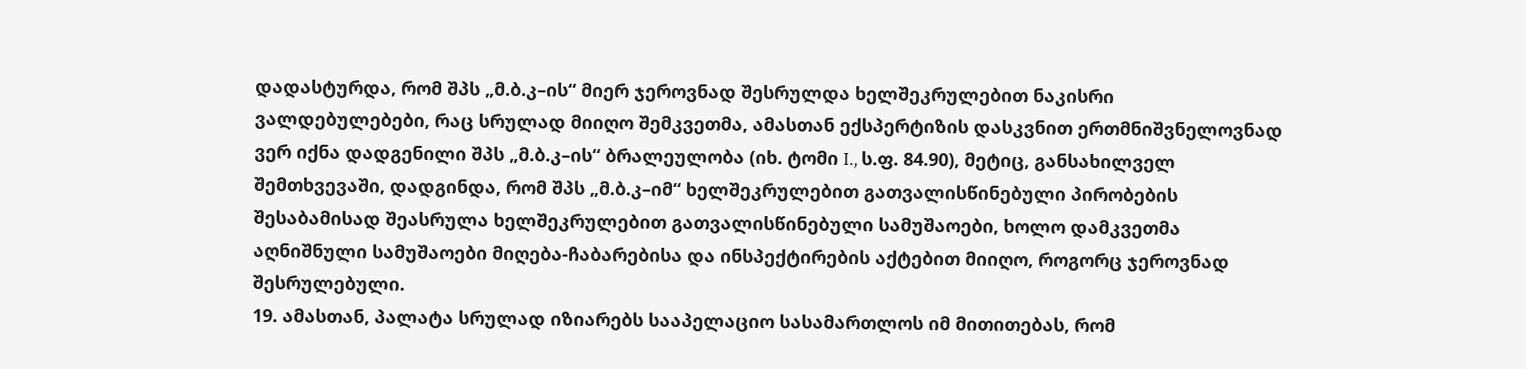დადასტურდა, რომ შპს „მ.ბ.კ–ის“ მიერ ჯეროვნად შესრულდა ხელშეკრულებით ნაკისრი ვალდებულებები, რაც სრულად მიიღო შემკვეთმა, ამასთან ექსპერტიზის დასკვნით ერთმნიშვნელოვნად ვერ იქნა დადგენილი შპს „მ.ბ.კ–ის“ ბრალეულობა (იხ. ტომი I., ს.ფ. 84.90), მეტიც, განსახილველ შემთხვევაში, დადგინდა, რომ შპს „მ.ბ.კ–იმ“ ხელშეკრულებით გათვალისწინებული პირობების შესაბამისად შეასრულა ხელშეკრულებით გათვალისწინებული სამუშაოები, ხოლო დამკვეთმა აღნიშნული სამუშაოები მიღება-ჩაბარებისა და ინსპექტირების აქტებით მიიღო, როგორც ჯეროვნად შესრულებული.
19. ამასთან, პალატა სრულად იზიარებს სააპელაციო სასამართლოს იმ მითითებას, რომ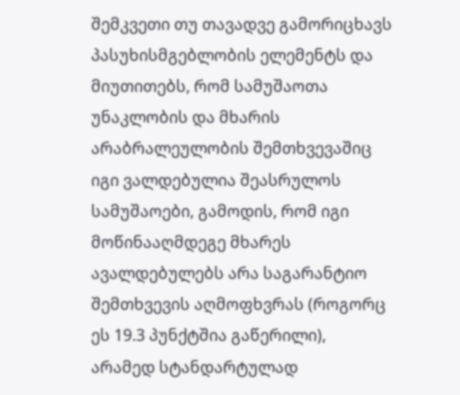შემკვეთი თუ თავადვე გამორიცხავს პასუხისმგებლობის ელემენტს და მიუთითებს, რომ სამუშაოთა უნაკლობის და მხარის არაბრალეულობის შემთხვევაშიც იგი ვალდებულია შეასრულოს სამუშაოები, გამოდის, რომ იგი მოწინააღმდეგე მხარეს ავალდებულებს არა საგარანტიო შემთხვევის აღმოფხვრას (როგორც ეს 19.3 პუნქტშია გაწერილი), არამედ სტანდარტულად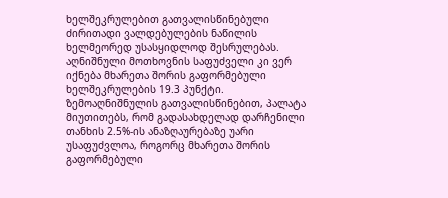ხელშეკრულებით გათვალისწინებული ძირითადი ვალდებულების ნაწილის ხელმეორედ უსასყიდლოდ შესრულებას. აღნიშნული მოთხოვნის საფუძველი კი ვერ იქნება მხარეთა შორის გაფორმებული ხელშეკრულების 19.3 პუნქტი. ზემოაღნიშნულის გათვალისწინებით, პალატა მიუთითებს, რომ გადასახდელად დარჩენილი თანხის 2.5%-ის ანაზღაურებაზე უარი უსაფუძვლოა, როგორც მხარეთა შორის გაფორმებული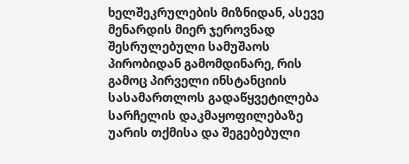ხელშეკრულების მიზნიდან, ასევე მენარდის მიერ ჯეროვნად შესრულებული სამუშაოს პირობიდან გამომდინარე, რის გამოც პირველი ინსტანციის სასამართლოს გადაწყვეტილება სარჩელის დაკმაყოფილებაზე უარის თქმისა და შეგებებული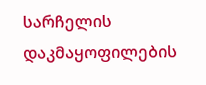სარჩელის დაკმაყოფილების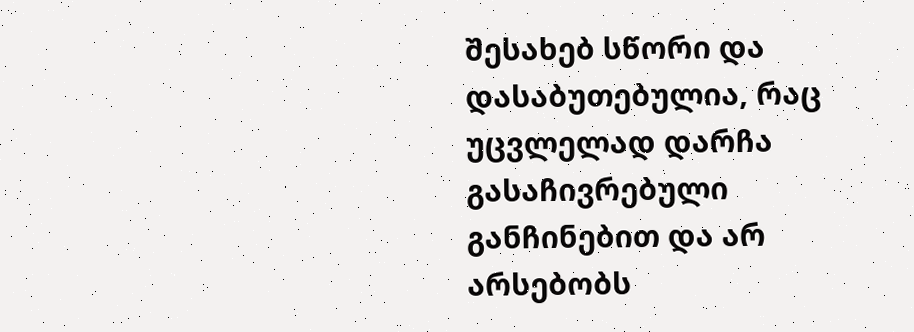შესახებ სწორი და დასაბუთებულია, რაც უცვლელად დარჩა გასაჩივრებული განჩინებით და არ არსებობს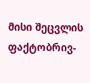მისი შეცვლის ფაქტობრივ-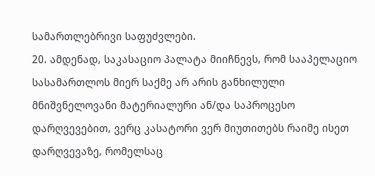სამართლებრივი საფუძვლები.
20. ამდენად, საკასაციო პალატა მიიჩნევს, რომ სააპელაციო სასამართლოს მიერ საქმე არ არის განხილული მნიშვნელოვანი მატერიალური ან/და საპროცესო დარღვევებით, ვერც კასატორი ვერ მიუთითებს რაიმე ისეთ დარღვევაზე, რომელსაც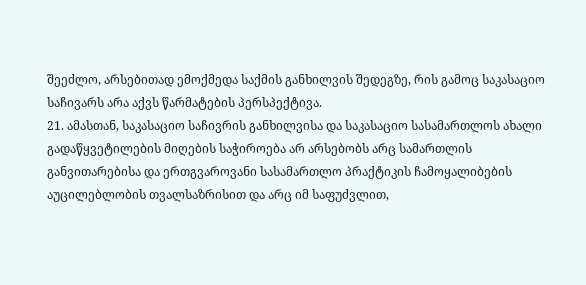შეეძლო, არსებითად ემოქმედა საქმის განხილვის შედეგზე, რის გამოც საკასაციო საჩივარს არა აქვს წარმატების პერსპექტივა.
21. ამასთან, საკასაციო საჩივრის განხილვისა და საკასაციო სასამართლოს ახალი გადაწყვეტილების მიღების საჭიროება არ არსებობს არც სამართლის განვითარებისა და ერთგვაროვანი სასამართლო პრაქტიკის ჩამოყალიბების აუცილებლობის თვალსაზრისით და არც იმ საფუძვლით,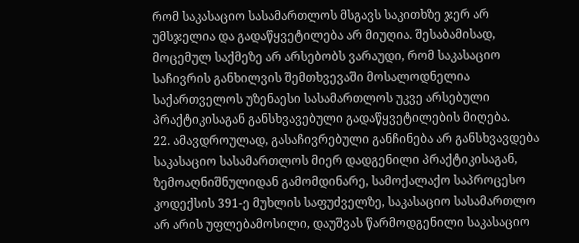რომ საკასაციო სასამართლოს მსგავს საკითხზე ჯერ არ უმსჯელია და გადაწყვეტილება არ მიუღია. შესაბამისად, მოცემულ საქმეზე არ არსებობს ვარაუდი, რომ საკასაციო საჩივრის განხილვის შემთხვევაში მოსალოდნელია საქართველოს უზენაესი სასამართლოს უკვე არსებული პრაქტიკისაგან განსხვავებული გადაწყვეტილების მიღება.
22. ამავდროულად, გასაჩივრებული განჩინება არ განსხვავდება საკასაციო სასამართლოს მიერ დადგენილი პრაქტიკისაგან, ზემოაღნიშნულიდან გამომდინარე, სამოქალაქო საპროცესო კოდექსის 391-ე მუხლის საფუძველზე, საკასაციო სასამართლო არ არის უფლებამოსილი, დაუშვას წარმოდგენილი საკასაციო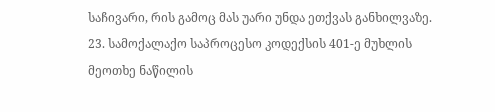საჩივარი, რის გამოც მას უარი უნდა ეთქვას განხილვაზე.
23. სამოქალაქო საპროცესო კოდექსის 401-ე მუხლის მეოთხე ნაწილის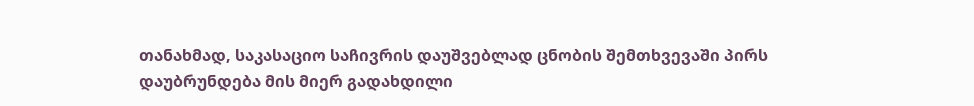თანახმად, საკასაციო საჩივრის დაუშვებლად ცნობის შემთხვევაში პირს დაუბრუნდება მის მიერ გადახდილი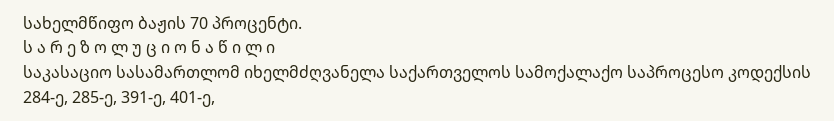სახელმწიფო ბაჟის 70 პროცენტი.
ს ა რ ე ზ ო ლ უ ც ი ო ნ ა წ ი ლ ი
საკასაციო სასამართლომ იხელმძღვანელა საქართველოს სამოქალაქო საპროცესო კოდექსის 284-ე, 285-ე, 391-ე, 401-ე,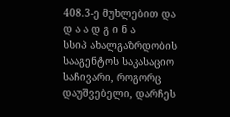408.3-ე მუხლებით და
დ ა ა დ გ ი ნ ა
სსიპ ახალგაზრდობის სააგენტოს საკასაციო საჩივარი, როგორც დაუშვებელი, დარჩეს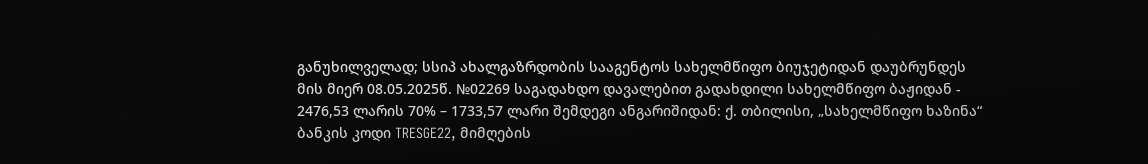განუხილველად; სსიპ ახალგაზრდობის სააგენტოს სახელმწიფო ბიუჯეტიდან დაუბრუნდეს მის მიერ 08.05.2025წ. №02269 საგადახდო დავალებით გადახდილი სახელმწიფო ბაჟიდან - 2476,53 ლარის 70% – 1733,57 ლარი შემდეგი ანგარიშიდან: ქ. თბილისი, „სახელმწიფო ხაზინა“ ბანკის კოდი TRESGE22, მიმღების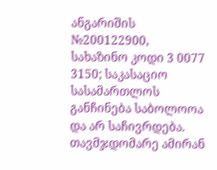ანგარიშის №200122900, სახაზინო კოდი 3 0077 3150; საკასაციო სასამართლოს განჩინება საბოლოოა და არ საჩივრდება. თავმჯდომარე ამირან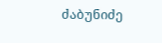ძაბუნიძე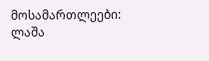მოსამართლეები: ლაშა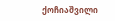ქოჩიაშვილი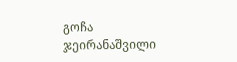გოჩა ჯეირანაშვილი